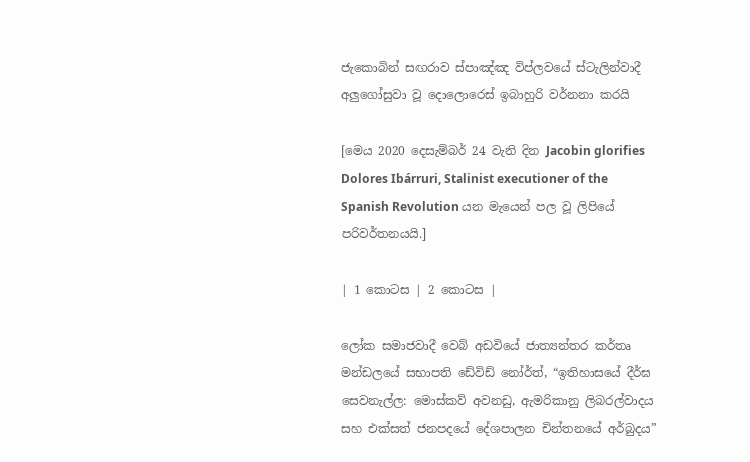ජැකොබින් සඟරාව ස්පාඤ්ඤ විප්ලවයේ ස්ටැලින්වාදී අලුගෝසුවා වූ දොලොරෙස් ඉබාහුරි වර්නනා කරයි

[මෙය 2020 දෙසැම්බර් 24 වැනි දින Jacobin glorifies Dolores Ibárruri, Stalinist executioner of the Spanish Revolution යන මැයෙන් පල වූ ලිපියේ පරිවර්තනයයි.]

| 1 කොටස | 2 කොටස |

ලෝක සමාජවාදී වෙබ් අඩවියේ ජාත්‍යන්තර කර්තෘ මන්ඩලයේ සභාපති ඩේවිඩ් නෝර්ත්, “ඉතිහාසයේ දීර්ඝ සෙවනැල්ල: මොස්කව් අවනඩු, ඇමරිකානු ලිබරල්වාදය සහ එක්සත් ජනපදයේ දේශපාලන චින්තනයේ අර්බුදය”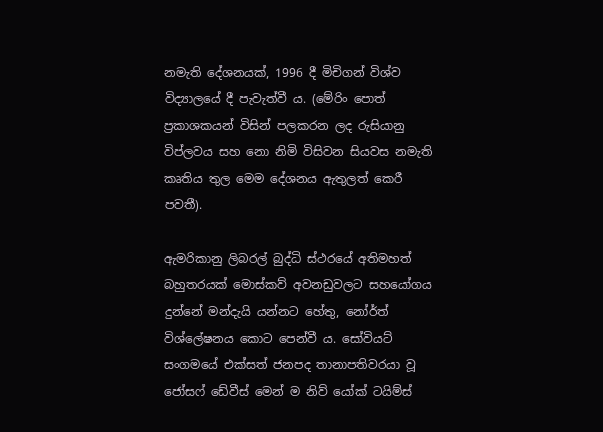නමැති දේශනයක්, 1996 දී මිචිගන් විශ්ව විද්‍යාලයේ දී පැවැත්වී ය. (මේරිං පොත් ප්‍රකාශකයන් විසින් පලකරන ලද රුසියානු විප්ලවය සහ නො නිමි විසිවන සියවස නමැති කෘතිය තුල මෙම දේශනය ඇතුලත් කෙරී පවතී).

ඇමරිකානු ලිබරල් බුද්ධි ස්ථරයේ අතිමහත් බහුතරයක් මොස්කව් අවනඩුවලට සහයෝගය දුන්නේ මන්දැයි යන්නට හේතු, නෝර්ත් විශ්ලේෂනය කොට පෙන්වී ය. සෝවියට් සංගමයේ එක්සත් ජනපද තානාපතිවරයා වූ ජෝසෆ් ඩේවීස් මෙන් ම නිව් යෝක් ටයිම්ස්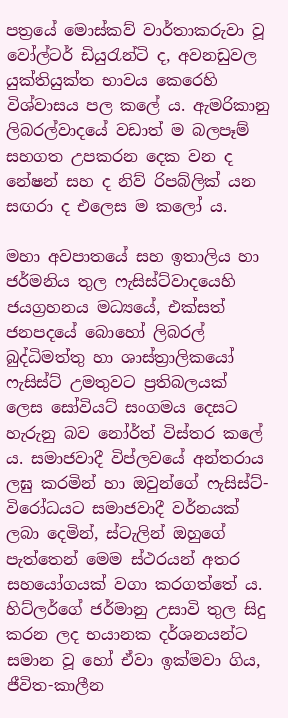පත්‍රයේ මොස්කව් වාර්තාකරුවා වූ වෝල්ටර් ඩියුරැන්ටි ද, අවනඩුවල යුක්තියුක්ත භාවය කෙරෙහි විශ්වාසය පල කලේ ය. ඇමරිකානු ලිබරල්වාදයේ වඩාත් ම බලපෑම් සහගත උපකරන දෙක වන ද නේෂන් සහ ද නිව් රිපබ්ලික් යන සඟරා ද එලෙස ම කලෝ ය.

මහා අවපාතයේ සහ ඉතාලිය හා ජර්මනිය තුල ෆැසිස්ට්වාදයෙහි ජයග්‍රහනය මධ්‍යයේ, එක්සත් ජනපදයේ බොහෝ ලිබරල් බුද්ධිමත්තු හා ශාස්ත්‍රාලිකයෝ ෆැසිස්ට් උමතුවට ප්‍රතිබලයක් ලෙස සෝවියට් සංගමය දෙසට හැරුනු බව නෝර්ත් විස්තර කලේ ය. සමාජවාදී විප්ලවයේ අන්තරාය ලඝු කරමින් හා ඔවුන්ගේ ෆැසිස්ට්-විරෝධයට සමාජවාදී වර්නයක් ලබා දෙමින්, ස්ටැලින් ඔහුගේ පැත්තෙන් මෙම ස්ථරයන් අතර සහයෝගයක් වගා කරගත්තේ ය. හිට්ලර්ගේ ජර්මානු උසාවි තුල සිදු කරන ලද භයානක දර්ශනයන්ට සමාන වූ හෝ ඒවා ඉක්මවා ගිය, ජීවිත-කාලීන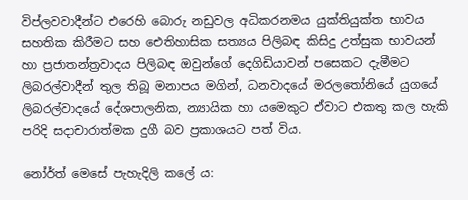විප්ලවවාදීන්ට එරෙහි බොරු නඩුවල අධිකරනමය යුක්තියුක්ත භාවය සහතික කිරීමට සහ ඓතිහාසික සත්‍යය පිලිබඳ කිසිදු උත්සුක භාවයන් හා ප්‍රජාතන්ත්‍රවාදය පිලිබඳ ඔවුන්ගේ දෙගිඩියාවන් පසෙකට දැමීමට ලිබරල්වාදීන් තුල තිබූ මනාපය මගින්, ධනවාදයේ මරලතෝනියේ යුගයේ ලිබරල්වාදයේ දේශපාලනික, න්‍යායික හා යමෙකුට ඒවාට එකතු කල හැකි පරිදි සදාචාරාත්මක දුගී බව ප්‍රකාශයට පත් විය.

නෝර්ත් මෙසේ පැහැදිලි කලේ ය: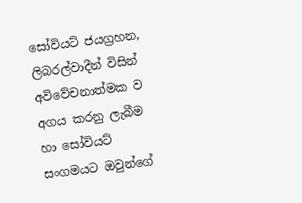සෝවියට් ජයග්‍රහන, ලිබරල්වාදීන් විසින් අවිවේචනාත්මක ව අගය කරනු ලැබීම හා සෝවියට් සංගමයට ඔවුන්ගේ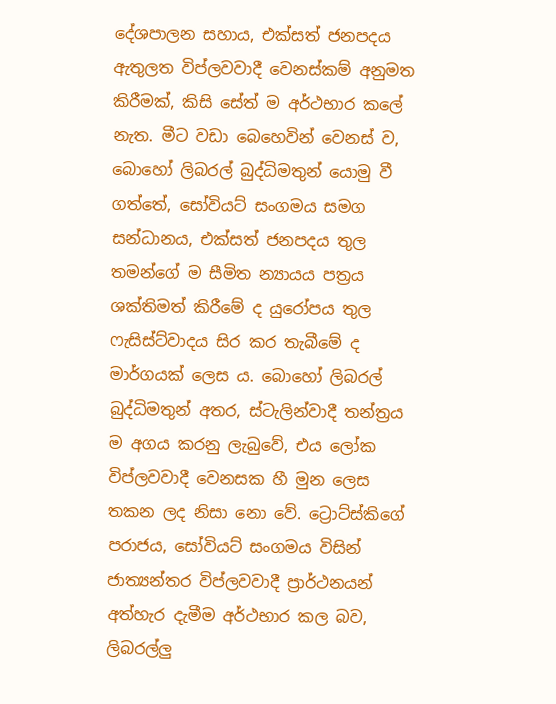දේශපාලන සහාය, එක්සත් ජනපදය ඇතුලත විප්ලවවාදී වෙනස්කම් අනුමත කිරීමක්, කිසි සේත් ම අර්ථභාර කලේ නැත. මීට වඩා බෙහෙවින් වෙනස් ව, බොහෝ ලිබරල් බුද්ධිමතුන් යොමු වී ගත්තේ, සෝවියට් සංගමය සමග සන්ධානය, එක්සත් ජනපදය තුල තමන්ගේ ම සීමිත න්‍යායය පත්‍රය ශක්තිමත් කිරීමේ ද යුරෝපය තුල ෆැසිස්ට්වාදය සිර කර තැබීමේ ද මාර්ගයක් ලෙස ය. බොහෝ ලිබරල් බුද්ධිමතුන් අතර, ස්ටැලින්වාදී තන්ත්‍රය ම අගය කරනු ලැබුවේ, එය ලෝක විප්ලවවාදී වෙනසක හී මුන ලෙස තකන ලද නිසා නො වේ. ට්‍රොට්ස්කිගේ පරාජය, සෝවියට් සංගමය විසින් ජාත්‍යන්තර විප්ලවවාදී ප්‍රාර්ථනයන් අත්හැර දැමීම අර්ථභාර කල බව, ලිබරල්ලු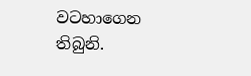වටහාගෙන තිබුනි.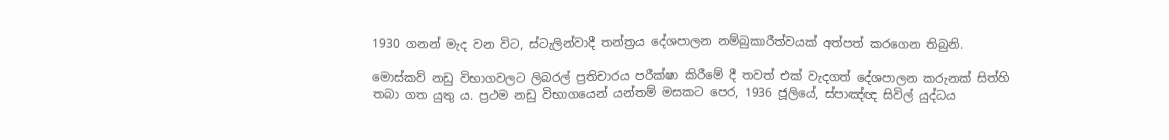1930 ගනන් මැද වන විට, ස්ටැලින්වාදී තන්ත්‍රය දේශපාලන නම්බුකාරීත්වයක් අත්පත් කරගෙන තිබුනි.

මොස්කව් නඩු විභාගවලට ලිබරල් ප්‍රතිචාරය පරීක්ෂා කිරීමේ දී තවත් එක් වැදගත් දේශපාලන කරුනක් සිත්හි තබා ගත යුතු ය. ප්‍රථම නඩු විභාගයෙන් යන්තම් මසකට පෙර, 1936 ජූලියේ, ස්පාඤ්ඥ සිවිල් යුද්ධය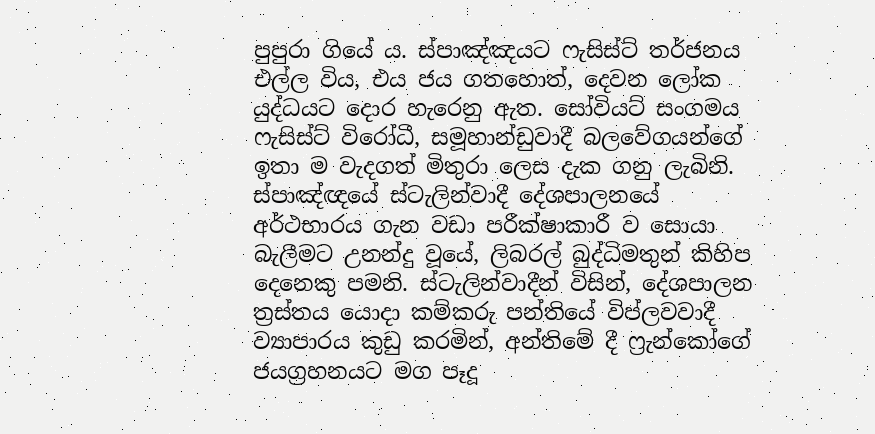පුපුරා ගියේ ය. ස්පාඤ්ඤයට ෆැසිස්ට් තර්ජනය එල්ල විය, එය ජය ගතහොත්, දෙවන ලෝක යුද්ධයට දොර හැරෙනු ඇත. සෝවියට් සංගමය ෆැසිස්ට් විරෝධී, සමූහාන්ඩුවාදී බලවේගයන්ගේ ඉතා ම වැදගත් මිතුරා ලෙස දැක ගනු ලැබිනි. ස්පාඤ්ඥයේ ස්ටැලින්වාදී දේශපාලනයේ අර්ථභාරය ගැන වඩා පරීක්ෂාකාරී ව සොයා බැලීමට උනන්දු වූයේ, ලිබරල් බුද්ධිමතුන් කිහිප දෙනෙකු පමනි. ස්ටැලින්වාදීන් විසින්, දේශපාලන ත්‍රස්තය යොදා කම්කරු පන්තියේ විප්ලවවාදී ව්‍යාපාරය කුඩු කරමින්, අන්තිමේ දී ෆ්‍රැන්කෝගේ ජයග්‍රහනයට මග පෑදූ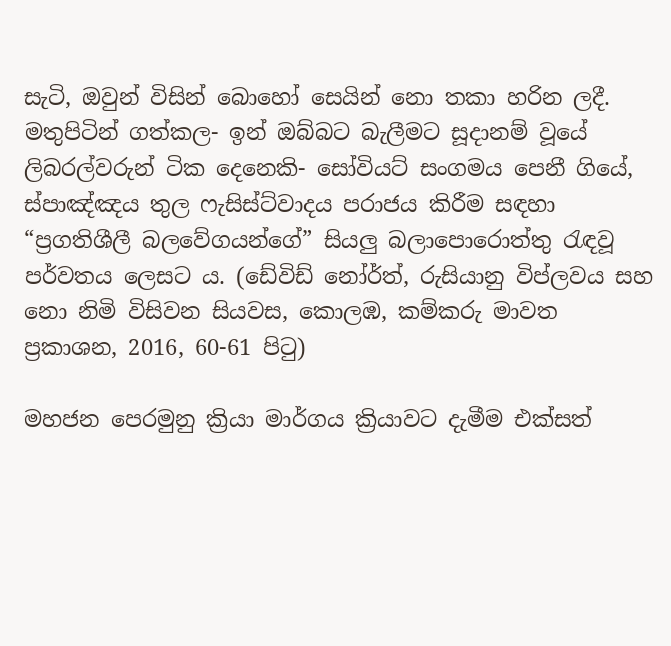සැටි, ඔවුන් විසින් බොහෝ සෙයින් නො තකා හරින ලදී. මතුපිටින් ගත්කල- ඉන් ඔබ්බට බැලීමට සූදානම් වූයේ ලිබරල්වරුන් ටික දෙනෙකි- සෝවියට් සංගමය පෙනී ගියේ, ස්පාඤ්ඤය තුල ෆැසිස්ට්වාදය පරාජය කිරීම සඳහා “ප්‍රගතිශීලී බලවේගයන්ගේ” සියලු බලාපොරොත්තු රැඳවූ පර්වතය ලෙසට ය. (ඩේවිඩ් නෝර්ත්, රුසියානු විප්ලවය සහ නො නිමි විසිවන සියවස, කොලඹ, කම්කරු මාවත ප්‍රකාශන, 2016, 60-61 පිටු)

මහජන පෙරමුනු ක්‍රියා මාර්ගය ක්‍රියාවට දැමීම එක්සත්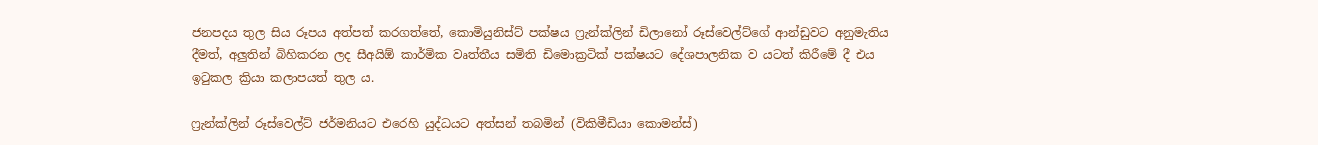ජනපදය තුල සිය රූපය අත්පත් කරගත්තේ, කොමියුනිස්ට් පක්ෂය ෆ්‍රැන්ක්ලින් ඩිලානෝ රූස්වෙල්ට්ගේ ආන්ඩුවට අනුමැතිය දීමත්, අලුතින් බිහිකරන ලද සීඅයිඕ කාර්මික වෘත්තීය සමිති ඩිමොක්‍රටික් පක්ෂයට දේශපාලනික ව යටත් කිරීමේ දී එය ඉටුකල ක්‍රියා කලාපයත් තුල ය.

ෆ්‍රැන්ක්ලින් රූස්වෙල්ට් ජර්මනියට එරෙහි යුද්ධයට අත්සන් තබමින් (විකිමීඩියා කොමන්ස්)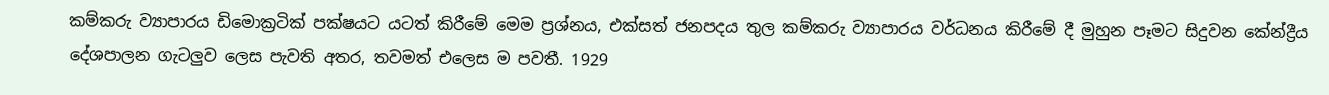කම්කරු ව්‍යාපාරය ඩිමොක්‍රටික් පක්ෂයට යටත් කිරීමේ මෙම ප්‍රශ්නය, එක්සත් ජනපදය තුල කම්කරු ව්‍යාපාරය වර්ධනය කිරීමේ දී මුහුන පෑමට සිදුවන කේන්ද්‍රීය දේශපාලන ගැටලුව ලෙස පැවති අතර, තවමත් එලෙස ම පවතී. 1929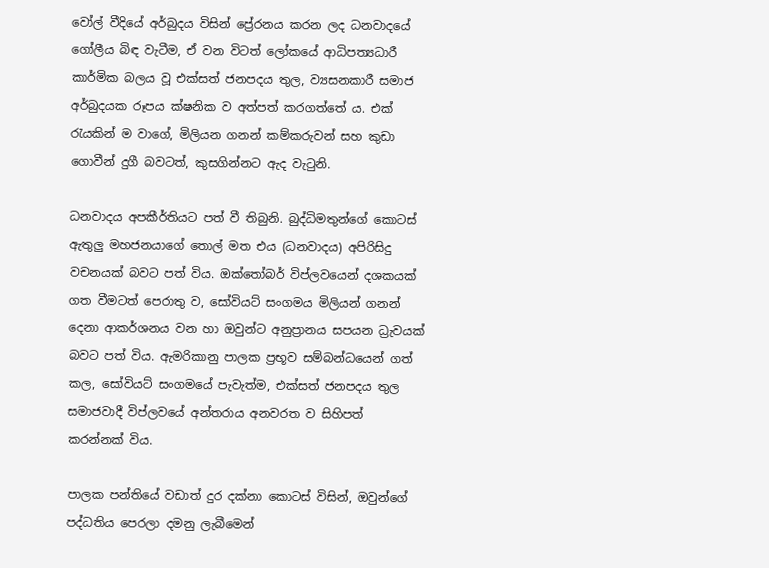වෝල් වීදියේ අර්බුදය විසින් ප්‍රේරනය කරන ලද ධනවාදයේ ගෝලීය බිඳ වැටීම, ඒ වන විටත් ලෝකයේ ආධිපත්‍යධාරී කාර්මික බලය වූ එක්සත් ජනපදය තුල, ව්‍යසනකාරී සමාජ අර්බුදයක රූපය ක්ෂනික ව අත්පත් කරගත්තේ ය. එක් රැයකින් ම වාගේ, මිලියන ගනන් කම්කරුවන් සහ කුඩා ගොවීන් දුගී බවටත්, කුසගින්නට ඇද වැටුනි.

ධනවාදය අපකීර්තියට පත් වී තිබුනි. බුද්ධිමතුන්ගේ කොටස් ඇතුලු මහජනයාගේ තොල් මත එය (ධනවාදය) අපිරිසිදු වචනයක් බවට පත් විය. ඔක්තෝබර් විප්ලවයෙන් දශකයක් ගත වීමටත් පෙරාතු ව, සෝවියට් සංගමය මිලියන් ගනන් දෙනා ආකර්ශනය වන හා ඔවුන්ට අනුප්‍රානය සපයන ධ්‍රැවයක් බවට පත් විය. ඇමරිකානු පාලක ප්‍රභූව සම්බන්ධයෙන් ගත් කල, සෝවියට් සංගමයේ පැවැත්ම, එක්සත් ජනපදය තුල සමාජවාදී විප්ලවයේ අන්තරාය අනවරත ව සිහිපත් කරන්නක් විය.

පාලක පන්තියේ වඩාත් දුර දක්නා කොටස් විසින්, ඔවුන්ගේ පද්ධතිය පෙරලා දමනු ලැබීමෙන්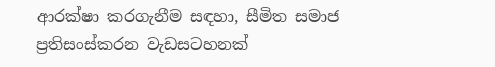ආරක්ෂා කරගැනීම සඳහා, සීමිත සමාජ ප්‍රතිසංස්කරන වැඩසටහනක්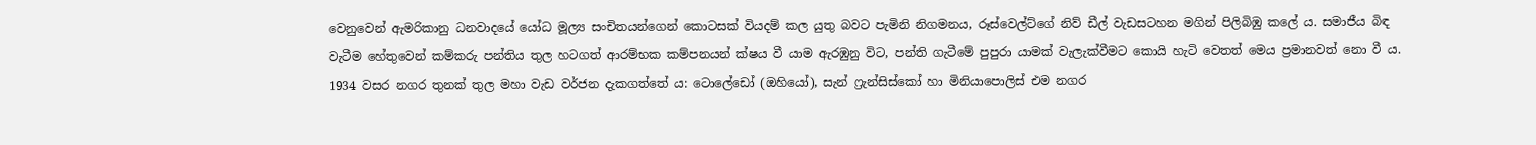වෙනුවෙන් ඇමරිකානු ධනවාදයේ යෝධ මූල්‍ය සංචිතයන්ගෙන් කොටසක් වියදම් කල යුතු බවට පැමිනි නිගමනය, රූස්වෙල්ට්ගේ නිව් ඩීල් වැඩසටහන මගින් පිලිබිඹු කලේ ය. සමාජීය බිඳ වැටීම හේතුවෙන් කම්කරු පන්තිය තුල හටගත් ආරම්භක කම්පනයන් ක්ෂය වී යාම ඇරඹුනු විට, පන්ති ගැටීමේ පුපුරා යාමක් වැලැක්වීමට කොයි හැටි වෙතත් මෙය ප්‍රමානවත් නො වී ය. 1934 වසර නගර තුනක් තුල මහා වැඩ වර්ජන දැකගත්තේ ය: ටොලේඩෝ (ඔහියෝ), සැන් ෆ්‍රැන්සිස්කෝ හා මිනියාපොලිස් එම නගර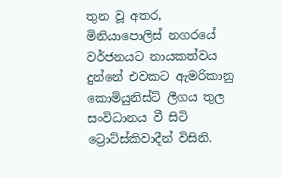තුන වූ අතර, මිනියාපොලිස් නගරයේ වර්ජනයට නායකත්වය දුන්නේ එවකට ඇමරිකානු කොමියුනිස්ට් ලීගය තුල සංවිධානය වී සිටි ට්‍රොට්ස්කිවාදීන් විසිනි.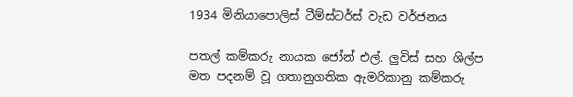1934 මිනියාපොලිස් ටීම්ස්ටර්ස් වැඩ වර්ජනය

පතල් කම්කරු නායක ජෝන් එල්. ලුවිස් සහ ශිල්ප මත පදනම් වූ ගතානුගතික ඇමරිකානු කම්කරු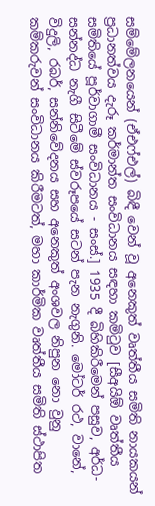සම්මේලනයෙන් (ඒඑෆ්එල්) බිඳී වෙන් වූ අනෙකුත් වෘත්තීය සමිති නායකයන් ප්‍රධානත්වය දැරූ කර්මාන්ත සංවිධානය සඳහා කමිටුව [සීඅයිඕ වෘත්තීය සමිතියේ පූර්වාගාමී සංවිධානය - සංස්.] 1935 දී බිහිකිරීමෙන් පසුව, අර්ධ-සන්නද්ධ නැගී සිටීමේ ස්වරූපයේ සටන් පැන නැගුනි. මෝටර් රථ, වානේ, විදුලි, රබර්, සන්නිවේදනය සහ අනෙකුත් අංශවල නිපුන නො වුනු කම්කරුවන් සංවිධානය කිරීමටත්, මහා කාර්මික වෘත්තීය සමිති ස්ථාපිත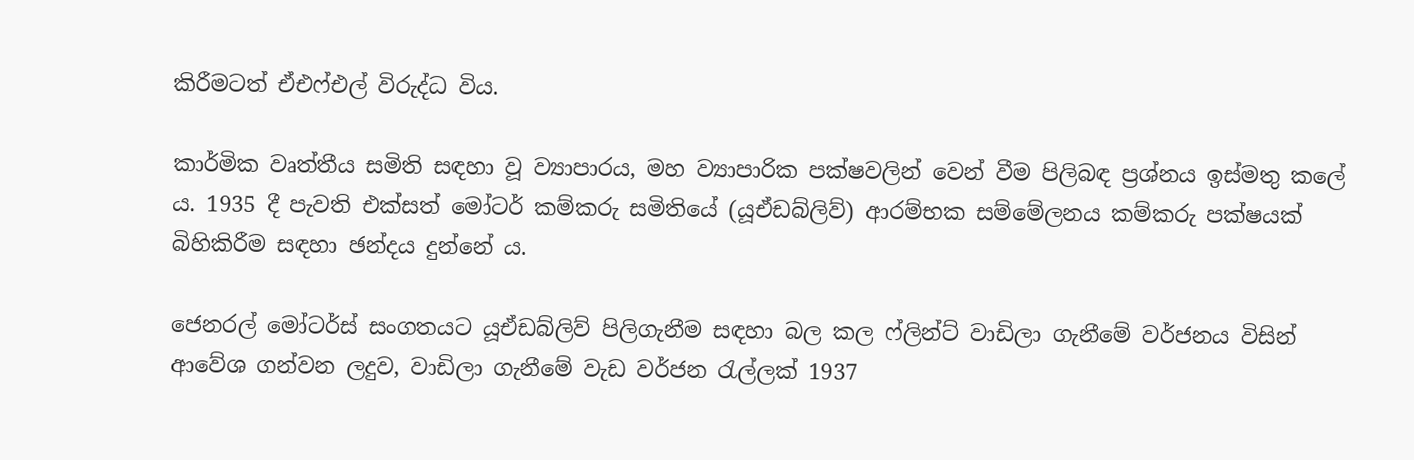කිරීමටත් ඒඑෆ්එල් විරුද්ධ විය.

කාර්මික වෘත්තීය සමිති සඳහා වූ ව්‍යාපාරය, මහ ව්‍යාපාරික පක්ෂවලින් වෙන් වීම පිලිබඳ ප්‍රශ්නය ඉස්මතු කලේ ය. 1935 දී පැවති එක්සත් මෝටර් කම්කරු සමිතියේ (යූඒඩබ්ලිව්) ආරම්භක සම්මේලනය කම්කරු පක්ෂයක් බිහිකිරීම සඳහා ඡන්දය දුන්නේ ය.

ජෙනරල් මෝටර්ස් සංගතයට යූඒඩබ්ලිව් පිලිගැනීම සඳහා බල කල ෆ්ලින්ට් වාඩිලා ගැනීමේ වර්ජනය විසින් ආවේශ ගන්වන ලදුව, වාඩිලා ගැනීමේ වැඩ වර්ජන රැල්ලක් 1937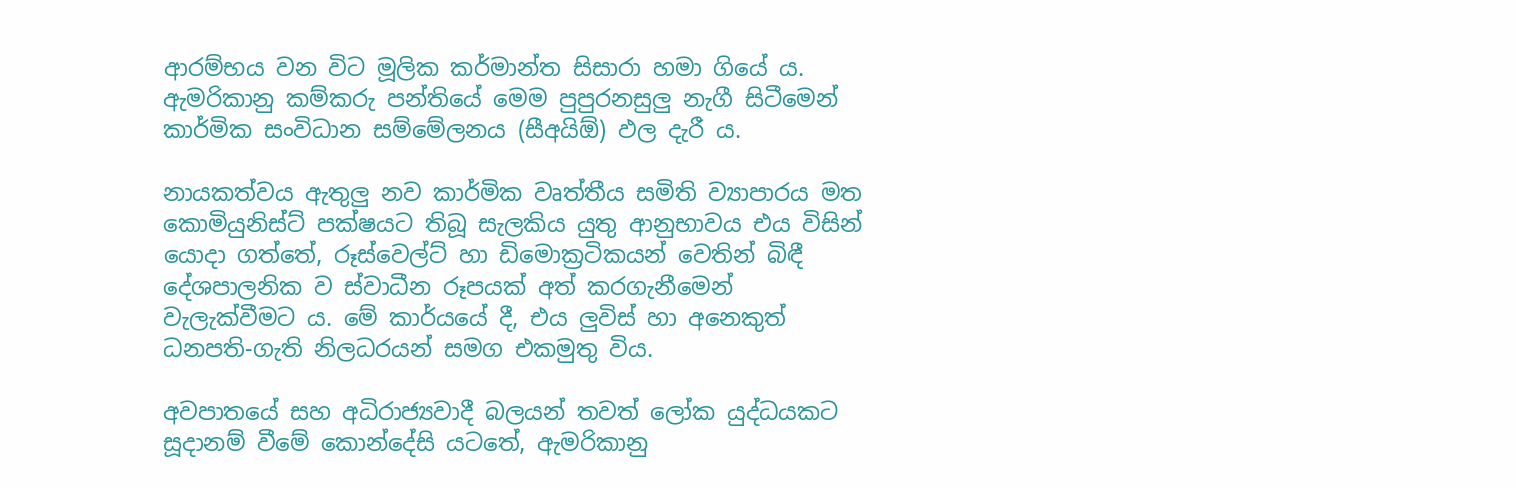ආරම්භය වන විට මූලික කර්මාන්ත සිසාරා හමා ගියේ ය. ඇමරිකානු කම්කරු පන්තියේ මෙම පුපුරනසුලු නැගී සිටීමෙන් කාර්මික සංවිධාන සම්මේලනය (සීඅයිඕ) ඵල දැරී ය.

නායකත්වය ඇතුලු නව කාර්මික වෘත්තීය සමිති ව්‍යාපාරය මත කොමියුනිස්ට් පක්ෂයට තිබූ සැලකිය යුතු ආනුභාවය එය විසින් යොදා ගත්තේ, රූස්වෙල්ට් හා ඩිමොක්‍රටිකයන් වෙතින් බිඳී දේශපාලනික ව ස්වාධීන රූපයක් අත් කරගැනීමෙන් වැලැක්වීමට ය. මේ කාර්යයේ දී, එය ලුවිස් හා අනෙකුත් ධනපති-ගැති නිලධරයන් සමග එකමුතු විය.

අවපාතයේ සහ අධිරාජ්‍යවාදී බලයන් තවත් ලෝක යුද්ධයකට සූදානම් වීමේ කොන්දේසි යටතේ, ඇමරිකානු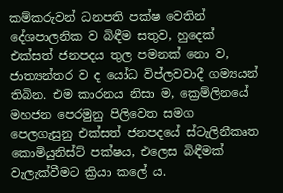කම්කරුවන් ධනපති පක්ෂ වෙතින් දේශපාලනික ව බිඳීම සතුව, හුදෙක් එක්සත් ජනපදය තුල පමනක් නො ව, ජාත්‍යන්තර ව ද යෝධ විප්ලවවාදී ගම්‍යයන් තිබින. එම කාරනය නිසා ම, ක්‍රෙම්ලිනයේ මහජන පෙරමුනු පිලිවෙත සමග පෙලගැසුනු එක්සත් ජනපදයේ ස්ටැලිනීකෘත කොමියුනිස්ට් පක්ෂය, එලෙස බිඳීමක් වැලැක්වීමට ක්‍රියා කලේ ය.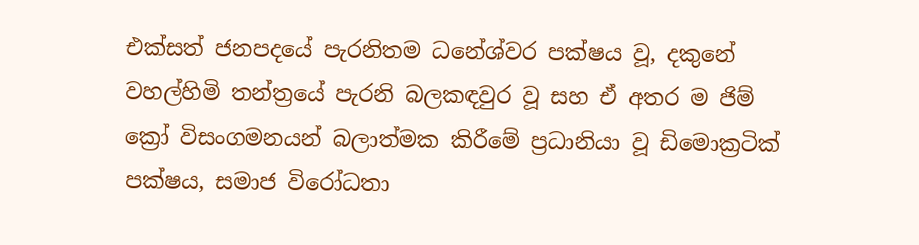එක්සත් ජනපදයේ පැරනිතම ධනේශ්වර පක්ෂය වූ, දකුනේ වහල්හිමි තන්ත්‍රයේ පැරනි බලකඳවුර වූ සහ ඒ අතර ම ජිම් ක්‍රෝ විසංගමනයන් බලාත්මක කිරීමේ ප්‍රධානියා වූ ඩිමොක්‍රටික් පක්ෂය, සමාජ විරෝධතා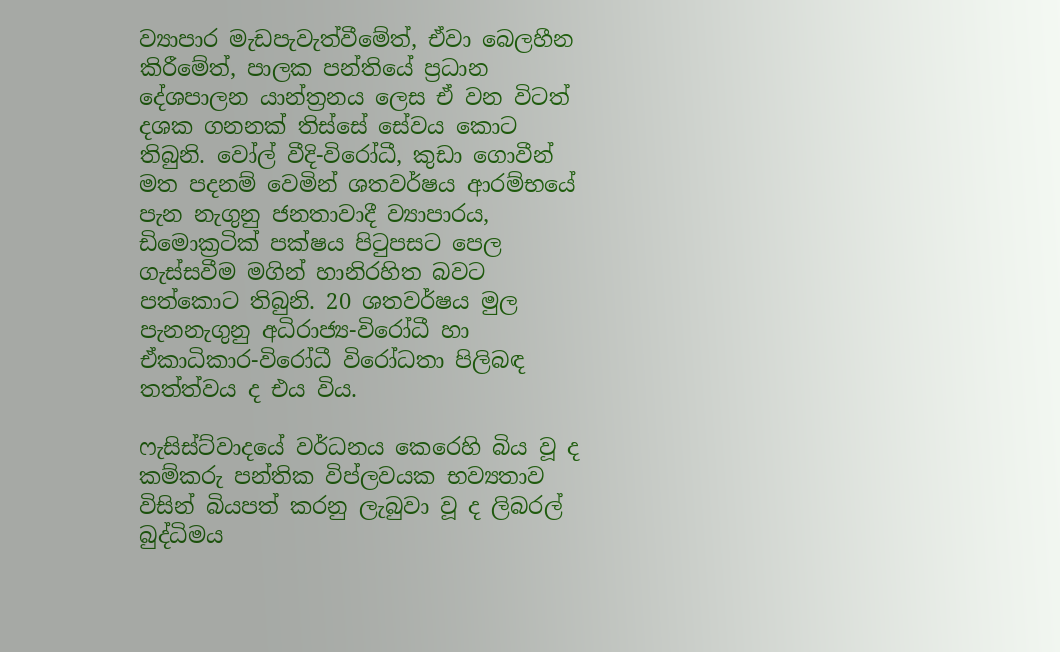ව්‍යාපාර මැඩපැවැත්වීමේත්, ඒවා බෙලහීන කිරීමේත්, පාලක පන්තියේ ප්‍රධාන දේශපාලන යාන්ත්‍රනය ලෙස ඒ වන විටත් දශක ගනනක් තිස්සේ සේවය කොට තිබුනි. වෝල් වීදි-විරෝධී, කුඩා ගොවීන් මත පදනම් වෙමින් ශතවර්ෂය ආරම්භයේ පැන නැගුනු ජනතාවාදී ව්‍යාපාරය, ඩිමොක්‍රටික් පක්ෂය පිටුපසට පෙල ගැස්සවීම මගින් හානිරහිත බවට පත්කොට තිබුනි. 20 ශතවර්ෂය මුල පැනනැගුනු අධිරාජ්‍ය-විරෝධී හා ඒකාධිකාර-විරෝධී විරෝධතා පිලිබඳ තත්ත්වය ද එය විය.

ෆැසිස්ට්වාදයේ වර්ධනය කෙරෙහි බිය වූ ද කම්කරු පන්තික විප්ලවයක භව්‍යතාව විසින් බියපත් කරනු ලැබුවා වූ ද ලිබරල් බුද්ධිමය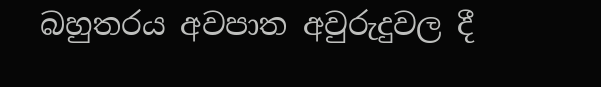බහුතරය අවපාත අවුරුදුවල දී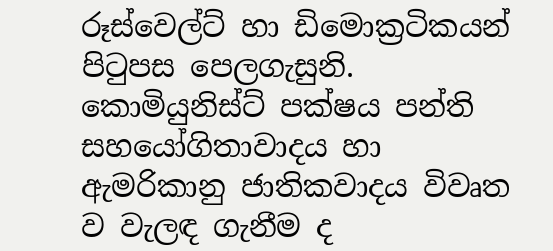රූස්වෙල්ට් හා ඩිමොක්‍රටිකයන් පිටුපස පෙලගැසුනි. කොමියුනිස්ට් පක්ෂය පන්ති සහයෝගිතාවාදය හා ඇමරිකානු ජාතිකවාදය විවෘත ව වැලඳ ගැනීම ද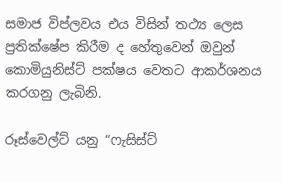සමාජ විප්ලවය එය විසින් තථ්‍ය ලෙස ප්‍රතික්ෂේප කිරීම ද හේතුවෙන් ඔවුන් කොමියුනිස්ට් පක්ෂය වෙතට ආකර්ශනය කරගනු ලැබිනි.

රූස්වෙල්ට් යනු “ෆැසිස්ට්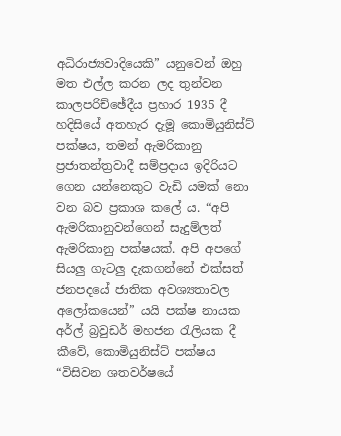අධිරාජ්‍යවාදියෙකි” යනුවෙන් ඔහු මත එල්ල කරන ලද තුන්වන කාලපරිච්ඡේදීය ප්‍රහාර 1935 දී හදිසියේ අතහැර දැමූ කොමියුනිස්ට් පක්ෂය, තමන් ඇමරිකානු ප්‍රජාතන්ත්‍රවාදී සම්ප්‍රදාය ඉදිරියට ගෙන යන්නෙකුට වැඩි යමක් නො වන බව ප්‍රකාශ කලේ ය. “අපි ඇමරිකානුවන්ගෙන් සැදුම්ලත් ඇමරිකානු පක්ෂයක්. අපි අපගේ සියලු ගැටලු දැකගන්නේ එක්සත් ජනපදයේ ජාතික අවශ්‍යතාවල අලෝකයෙන්” යයි පක්ෂ නායක අර්ල් බ්‍රවුඩර් මහජන රැලියක දී කීවේ, කොමියුනිස්ට් පක්ෂය “විසිවන ශතවර්ෂයේ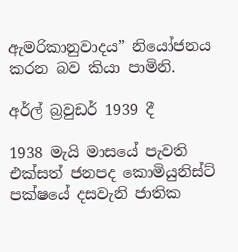ඇමරිකානුවාදය” නියෝජනය කරන බව කියා පාමිනි.

අර්ල් බ්‍රවුඩර් 1939 දී

1938 මැයි මාසයේ පැවති එක්සත් ජනපද කොමියුනිස්ට් පක්ෂයේ දසවැනි ජාතික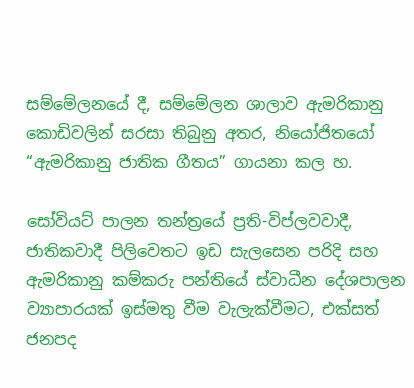සම්මේලනයේ දී, සම්මේලන ශාලාව ඇමරිකානු කොඩිවලින් සරසා තිබුනු අතර, නියෝජිතයෝ “ඇමරිකානු ජාතික ගීතය” ගායනා කල හ.

සෝවියට් පාලන තන්ත්‍රයේ ප්‍රති-විප්ලවවාදී, ජාතිකවාදී පිලිවෙතට ඉඩ සැලසෙන පරිදි සහ ඇමරිකානු කම්කරු පන්තියේ ස්වාධීන දේශපාලන ව්‍යාපාරයක් ඉස්මතු වීම වැලැක්වීමට, එක්සත් ජනපද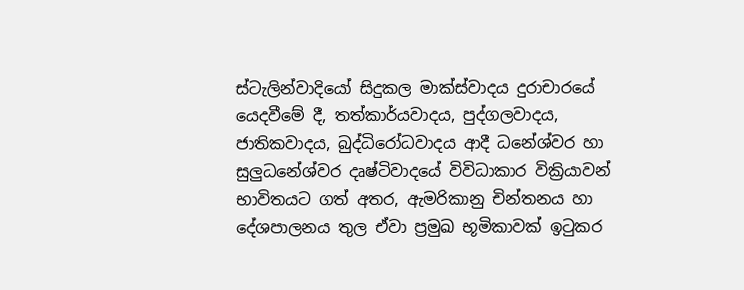ස්ටැලින්වාදියෝ සිදුකල මාක්ස්වාදය දුරාචාරයේ යෙදවීමේ දී, තත්කාර්යවාදය, පුද්ගලවාදය, ජාතිකවාදය, බුද්ධිරෝධවාදය ආදී ධනේශ්වර හා සුලුධනේශ්වර දෘෂ්ටිවාදයේ විවිධාකාර වික්‍රියාවන් භාවිතයට ගත් අතර, ඇමරිකානු චින්තනය හා දේශපාලනය තුල ඒවා ප්‍රමුඛ භූමිකාවක් ඉටුකර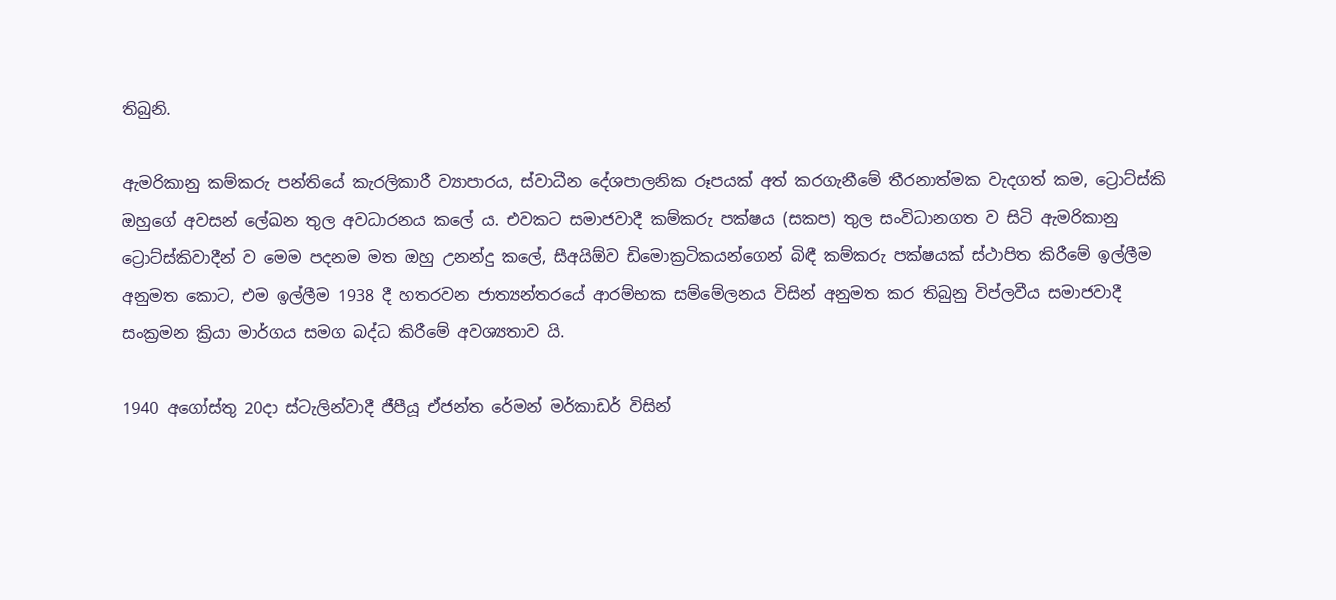තිබුනි.

ඇමරිකානු කම්කරු පන්තියේ කැරලිකාරී ව්‍යාපාරය, ස්වාධීන දේශපාලනික රූපයක් අත් කරගැනීමේ තීරනාත්මක වැදගත් කම, ට්‍රොට්ස්කි ඔහුගේ අවසන් ලේඛන තුල අවධාරනය කලේ ය. එවකට සමාජවාදී කම්කරු පක්ෂය (සකප) තුල සංවිධානගත ව සිටි ඇමරිකානු ට්‍රොට්ස්කිවාදීන් ව මෙම පදනම මත ඔහු උනන්දු කලේ, සීඅයිඕව ඩිමොක්‍රටිකයන්ගෙන් බිඳී කම්කරු පක්ෂයක් ස්ථාපිත කිරීමේ ඉල්ලීම අනුමත කොට, එම ඉල්ලීම 1938 දී හතරවන ජාත්‍යන්තරයේ ආරම්භක සම්මේලනය විසින් අනුමත කර තිබුනු විප්ලවීය සමාජවාදී සංක්‍රමන ක්‍රියා මාර්ගය සමග බද්ධ කිරීමේ අවශ්‍යතාව යි.

1940 අගෝස්තු 20දා ස්ටැලින්වාදී ජීපීයූ ඒජන්ත රේමන් මර්කාඩර් විසින්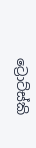ට්‍රොට්ස්කි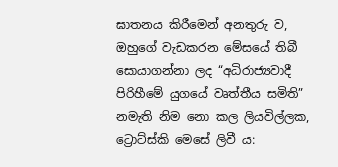ඝාතනය කිරීමෙන් අනතුරු ව, ඔහුගේ වැඩකරන මේසයේ තිබී සොයාගන්නා ලද “අධිරාජ්‍යවාදී පිරිහීමේ යුගයේ වෘත්තීය සමිති” නමැති නිම නො කල ලියවිල්ලක, ට්‍රොට්ස්කි මෙසේ ලිවී ය: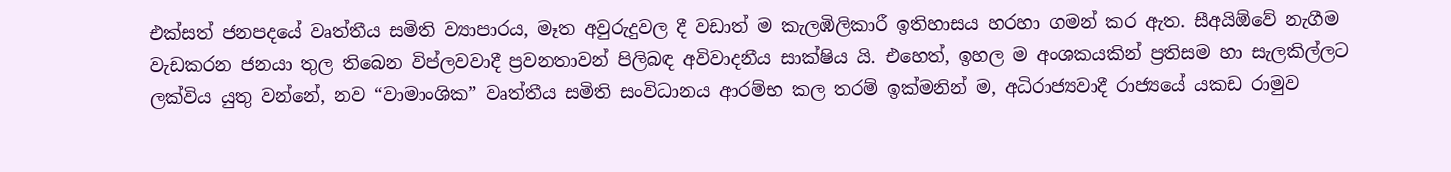එක්සත් ජනපදයේ වෘත්තීය සමිති ව්‍යාපාරය, මෑත අවුරුදුවල දී වඩාත් ම කැලඹිලිකාරී ඉතිහාසය හරහා ගමන් කර ඇත. සීඅයිඕවේ නැගීම වැඩකරන ජනයා තුල තිබෙන විප්ලවවාදී ප්‍රවනතාවන් පිලිබඳ අවිවාදනීය සාක්ෂිය යි. එහෙත්, ඉහල ම අංශකයකින් ප්‍රතිසම හා සැලකිල්ලට ලක්විය යුතු වන්නේ, නව “වාමාංශික” වෘත්තීය සමිති සංවිධානය ආරම්භ කල තරම් ඉක්මනින් ම, අධිරාජ්‍යවාදී රාජ්‍යයේ යකඩ රාමුව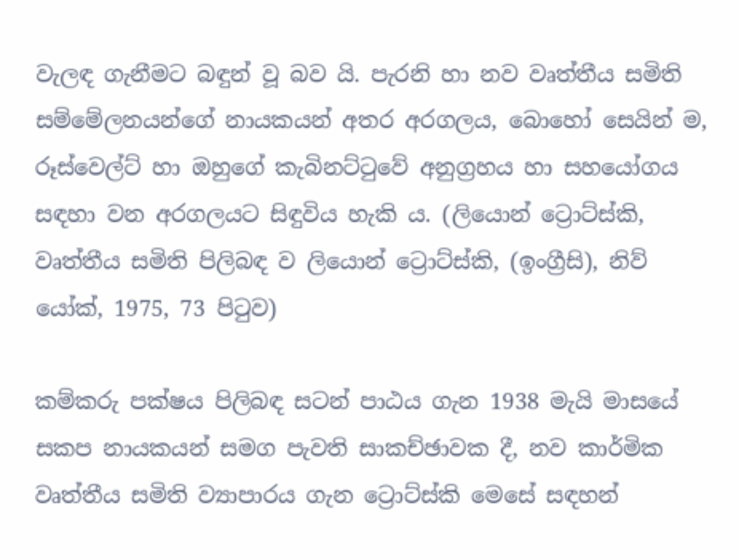වැලඳ ගැනීමට බඳුන් වූ බව යි. පැරනි හා නව වෘත්තීය සමිති සම්මේලනයන්ගේ නායකයන් අතර අරගලය, බොහෝ සෙයින් ම, රූස්වෙල්ට් හා ඔහුගේ කැබිනට්ටුවේ අනුග්‍රහය හා සහයෝගය සඳහා වන අරගලයට සිඳුවිය හැකි ය. (ලියොන් ට්‍රොට්ස්කි, වෘත්තීය සමිති පිලිබඳ ව ලියොන් ට්‍රොට්ස්කි, (ඉංග්‍රීසි), නිව් යෝක්, 1975, 73 පිටුව)

කම්කරු පක්ෂය පිලිබඳ සටන් පාඨය ගැන 1938 මැයි මාසයේ සකප නායකයන් සමග පැවති සාකච්ඡාවක දී, නව කාර්මික වෘත්තීය සමිති ව්‍යාපාරය ගැන ට්‍රොට්ස්කි මෙසේ සඳහන්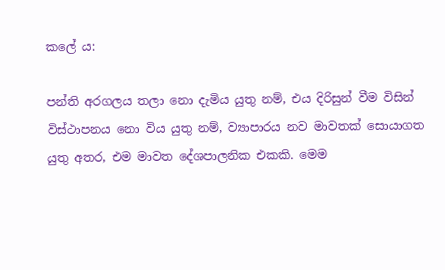කලේ ය:

පන්ති අරගලය තලා නො දැමිය යුතු නම්, එය දිරිසුන් වීම විසින් විස්ථාපනය නො විය යුතු නම්, ව්‍යාපාරය නව මාවතක් සොයාගත යුතු අතර, එම මාවත දේශපාලනික එකකි. මෙම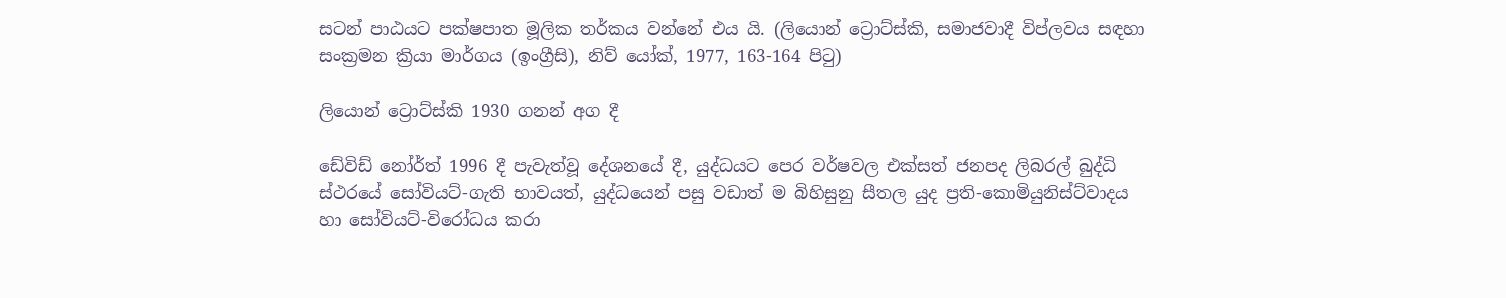සටන් පාඨයට පක්ෂපාත මූලික තර්කය වන්නේ එය යි. (ලියොන් ට්‍රොට්ස්කි, සමාජවාදී විප්ලවය සඳහා සංක්‍රමන ක්‍රියා මාර්ගය (ඉංග්‍රීසි), නිව් යෝක්, 1977, 163-164 පිටු)

ලියොන් ට්‍රොට්ස්කි 1930 ගනන් අග දී

ඩේවිඩ් නෝර්ත් 1996 දී පැවැත්වූ දේශනයේ දී, යුද්ධයට පෙර වර්ෂවල එක්සත් ජනපද ලිබරල් බුද්ධි ස්ථරයේ සෝවියට්-ගැති භාවයත්, යුද්ධයෙන් පසු වඩාත් ම බිහිසුනු සීතල යුද ප්‍රති-කොමියුනිස්ට්වාදය හා සෝවියට්-විරෝධය කරා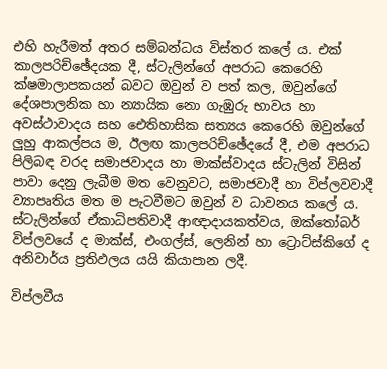එහි හැරීමත් අතර සම්බන්ධය විස්තර කලේ ය. එක් කාලපරිච්ඡේදයක දී, ස්ටැලින්ගේ අපරාධ කෙරෙහි ක්ෂමාලාපකයන් බවට ඔවුන් ව පත් කල, ඔවුන්ගේ දේශපාලනික හා න්‍යායික නො ගැඹුරු භාවය හා අවස්ථාවාදය සහ ඓතිහාසික සත්‍යය කෙරෙහි ඔවුන්ගේ ලුහු ආකල්පය ම, ඊලඟ කාලපරිච්ඡේදයේ දී, එම අපරාධ පිලිබඳ වරද සමාජවාදය හා මාක්ස්වාදය ස්ටැලින් විසින් පාවා දෙනු ලැබීම මත වෙනුවට, සමාජවාදී හා විප්ලවවාදී ව්‍යාපෘතිය මත ම පැටවීමට ඔවුන් ව ධාවනය කලේ ය. ස්ටැලින්ගේ ඒකාධිපතිවාදී ආඥාදායකත්වය, ඔක්තෝබර් විප්ලවයේ ද මාක්ස්, එංගල්ස්, ලෙනින් හා ට්‍රොට්ස්කිගේ ද අනිවාර්ය ප්‍රතිඵලය යයි කියාපාන ලදී.

විප්ලවීය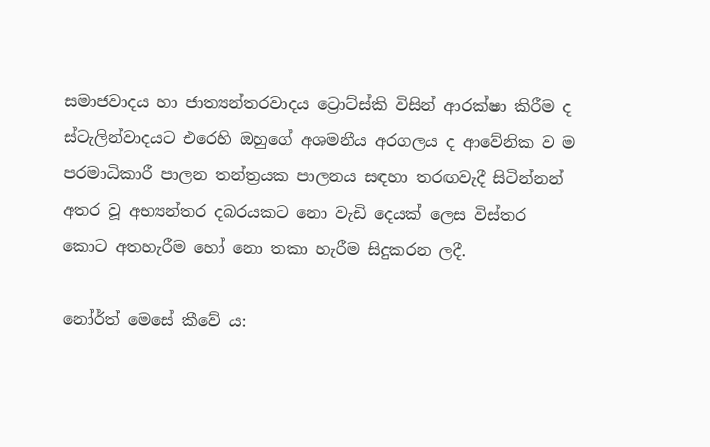සමාජවාදය හා ජාත්‍යන්තරවාදය ට්‍රොට්ස්කි විසින් ආරක්ෂා කිරීම ද ස්ටැලින්වාදයට එරෙහි ඔහුගේ අශමනීය අරගලය ද ආවේනික ව ම පරමාධිකාරී පාලන තන්ත්‍රයක පාලනය සඳහා තරඟවැදී සිටින්නන් අතර වූ අභ්‍යන්තර දබරයකට නො වැඩි දෙයක් ලෙස විස්තර කොට අතහැරීම හෝ නො තකා හැරීම සිදුකරන ලදී.

නෝර්ත් මෙසේ කීවේ ය: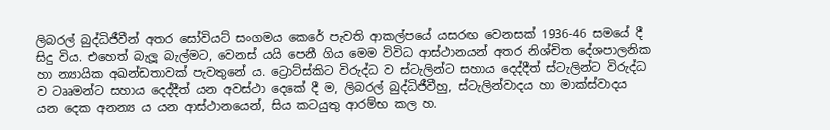ලිබරල් බුද්ධිජීවීන් අතර සෝවියට් සංගමය කෙරේ පැවති ආකල්පයේ යසරඟ වෙනසක් 1936-46 සමයේ දී සිදු විය. එහෙත් බැලූ බැල්මට, වෙනස් යයි පෙනී ගිය මෙම විවිධ ආස්ථානයන් අතර නිශ්චිත දේශපාලනික හා න්‍යායික අඛන්ඩතාවක් පැවතුනේ ය. ට්‍රොට්ස්කිට විරුද්ධ ව ස්ටැලින්ට සහාය දෙද්දීත් ස්ටැලින්ට විරුද්ධ ව ටෲමන්ට සහාය දෙද්දීත් යන අවස්ථා දෙකේ දී ම, ලිබරල් බුද්ධිජීවීහු, ස්ටැලින්වාදය හා මාක්ස්වාදය යන දෙක අනන්‍ය ය යන ආස්ථානයෙන්, සිය කටයුතු ආරම්භ කල හ.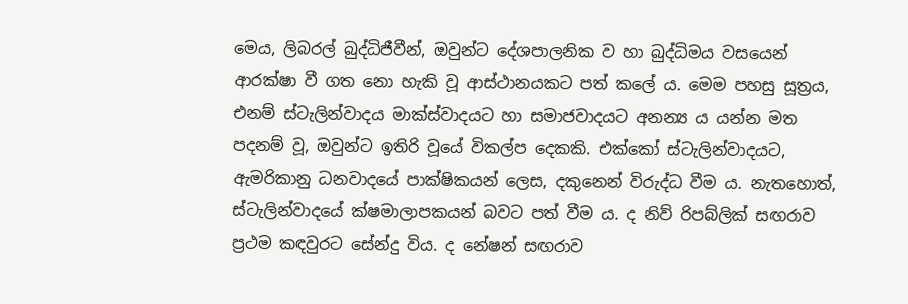මෙය, ලිබරල් බුද්ධිජීවීන්, ඔවුන්ට දේශපාලනික ව හා බුද්ධිමය වසයෙන් ආරක්ෂා වී ගත නො හැකි වූ ආස්ථානයකට පත් කලේ ය. මෙම පහසු සූත්‍රය, එනම් ස්ටැලින්වාදය මාක්ස්වාදයට හා සමාජවාදයට අනන්‍ය ය යන්න මත පදනම් වූ, ඔවුන්ට ඉතිරි වූයේ විකල්ප දෙකකි. එක්කෝ ස්ටැලින්වාදයට, ඇමරිකානු ධනවාදයේ පාක්ෂිකයන් ලෙස, දකුනෙන් විරුද්ධ වීම ය. නැතහොත්, ස්ටැලින්වාදයේ ක්ෂමාලාපකයන් බවට පත් වීම ය. ද නිව් රිපබ්ලික් සඟරාව ප්‍රථම කඳවුරට සේන්දු විය. ද නේෂන් සඟරාව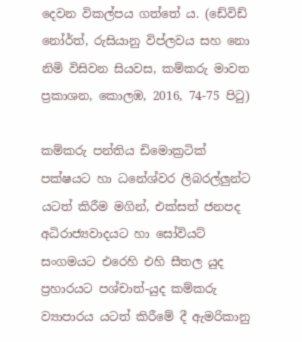දෙවන විකල්පය ගත්තේ ය. (ඩේවිඩ් නෝර්ත්, රුසියානු විප්ලවය සහ නො නිමි විසිවන සියවස, කම්කරු මාවත ප්‍රකාශන, කොලඹ, 2016, 74-75 පිටු)

කම්කරු පන්තිය ඩිමොක්‍රටික් පක්ෂයට හා ධනේශ්වර ලිබරල්ලුන්ට යටත් කිරීම මගින්, එක්සත් ජනපද අධිරාජ්‍යවාදයට හා සෝවියට් සංගමයට එරෙහි එහි සීතල යුද ප්‍රහාරයට පශ්චාත්-යුද කම්කරු ව්‍යාපාරය යටත් කිරීමේ දී ඇමරිකානු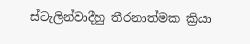ස්ටැලින්වාදීහු තීරනාත්මක ක්‍රියා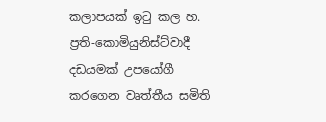කලාපයක් ඉටු කල හ. ප්‍රති-කොමියුනිස්ට්වාදී දඩයමක් උපයෝගී කරගෙන වෘත්තීය සමිති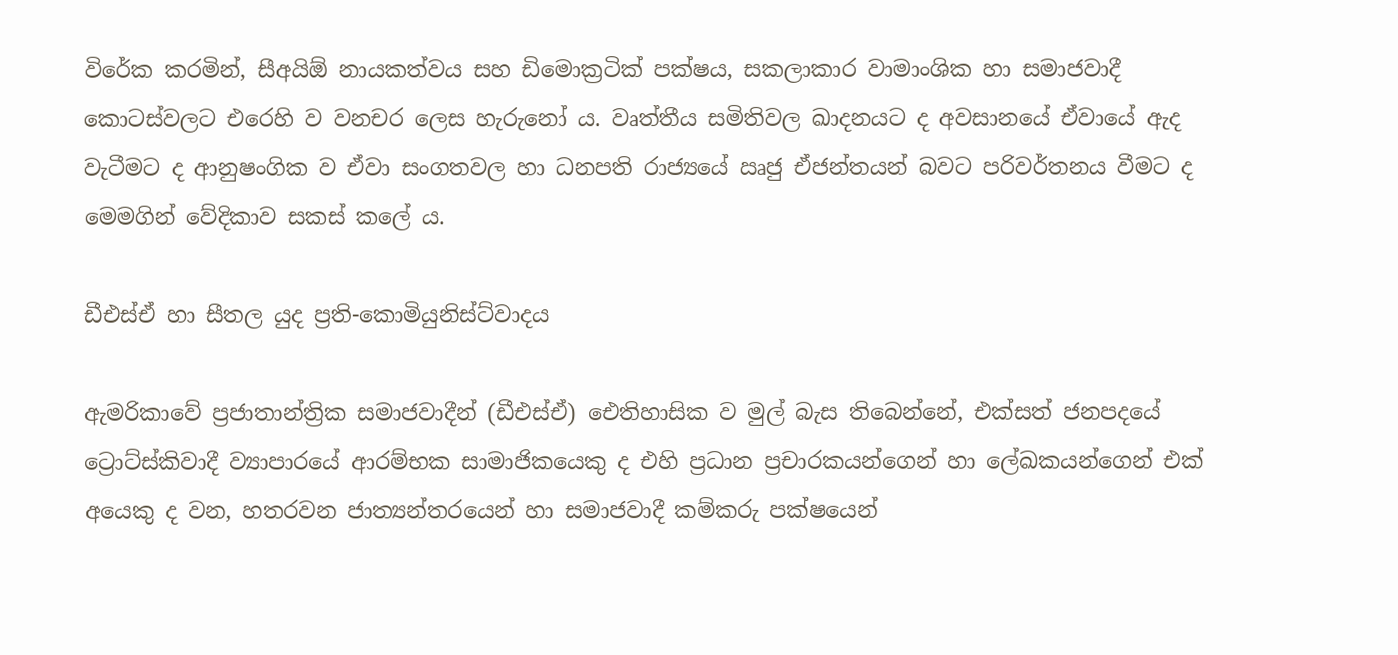විරේක කරමින්, සීඅයිඕ නායකත්වය සහ ඩිමොක්‍රටික් පක්ෂය, සකලාකාර වාමාංශික හා සමාජවාදී කොටස්වලට එරෙහි ව වනචර ලෙස හැරුනෝ ය. වෘත්තීය සමිතිවල ඛාදනයට ද අවසානයේ ඒවායේ ඇද වැටීමට ද ආනුෂංගික ව ඒවා සංගතවල හා ධනපති රාජ්‍යයේ ඍජු ඒජන්තයන් බවට පරිවර්තනය වීමට ද මෙමගින් වේදිකාව සකස් කලේ ය.

ඩීඑස්ඒ හා සීතල යුද ප්‍රති-කොමියුනිස්ට්වාදය

ඇමරිකාවේ ප්‍රජාතාන්ත්‍රික සමාජවාදීන් (ඩීඑස්ඒ) ඓතිහාසික ව මුල් බැස තිබෙන්නේ, එක්සත් ජනපදයේ ට්‍රොට්ස්කිවාදී ව්‍යාපාරයේ ආරම්භක සාමාජිකයෙකු ද එහි ප්‍රධාන ප්‍රචාරකයන්ගෙන් හා ලේඛකයන්ගෙන් එක් අයෙකු ද වන, හතරවන ජාත්‍යන්තරයෙන් හා සමාජවාදී කම්කරු පක්ෂයෙන්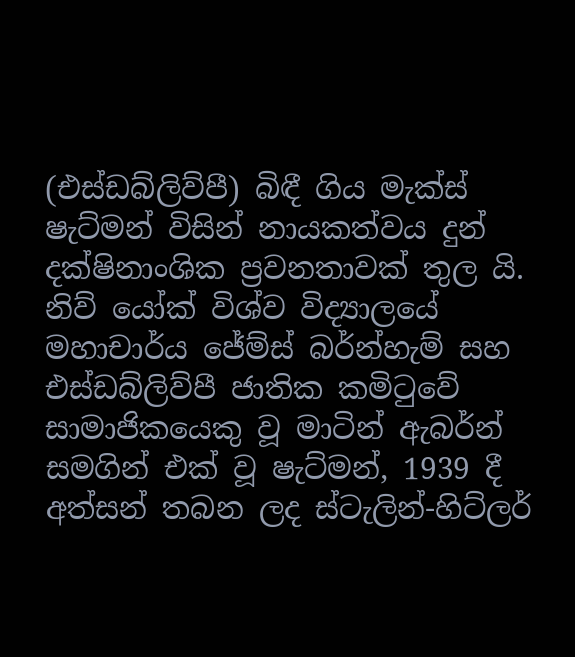(එස්ඩබ්ලිව්පී) බිඳී ගිය මැක්ස් ෂැට්මන් විසින් නායකත්වය දුන් දක්ෂිනාංශික ප්‍රවනතාවක් තුල යි. නිව් යෝක් විශ්ව විද්‍යාලයේ මහාචාර්ය ජේම්ස් බර්න්හැම් සහ එස්ඩබ්ලිව්පී ජාතික කමිටුවේ සාමාජිකයෙකු වූ මාටින් ඇබර්න් සමගින් එක් වූ ෂැට්මන්, 1939 දී අත්සන් තබන ලද ස්ටැලින්-හිට්ලර්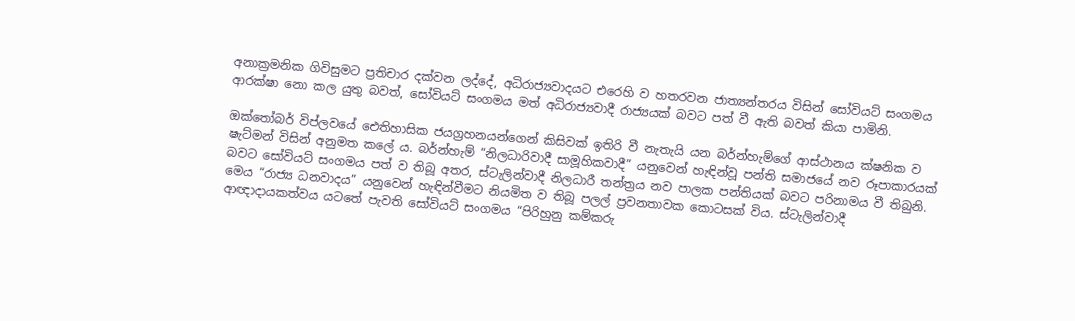අනාක්‍රමනික ගිවිසුමට ප්‍රතිචාර දක්වන ලද්දේ, අධිරාජ්‍යවාදයට එරෙහි ව හතරවන ජාත්‍යන්තරය විසින් සෝවියට් සංගමය ආරක්ෂා නො කල යුතු බවත්, සෝවියට් සංගමය මත් අධිරාජ්‍යවාදී රාජ්‍යයක් බවට පත් වී ඇති බවත් කියා පාමිනි.

ඔක්තෝබර් විප්ලවයේ ඓතිහාසික ජයග්‍රහනයන්ගෙන් කිසිවක් ඉතිරි වී නැතැයි යන බර්න්හැම්ගේ ආස්ථානය ක්ෂනික ව ෂැට්මන් විසින් අනුමත කලේ ය. බර්න්හැම් “නිලධාරිවාදී සාමූහිකවාදී” යනුවෙන් හැඳින්වූ පන්ති සමාජයේ නව රූපාකාරයක් බවට සෝවියට් සංගමය පත් ව තිබූ අතර, ස්ටැලින්වාදී නිලධාරී තන්ත්‍රය නව පාලක පන්තියක් බවට පරිනාමය වී තිබුනි. මෙය “රාජ්‍ය ධනවාදය” යනුවෙන් හැඳින්වීමට නියමිත ව තිබූ පලල් ප්‍රවනතාවක කොටසක් විය. ස්ටැලින්වාදී ආඥාදායකත්වය යටතේ පැවති සෝවියට් සංගමය “පිරිහුනු කම්කරු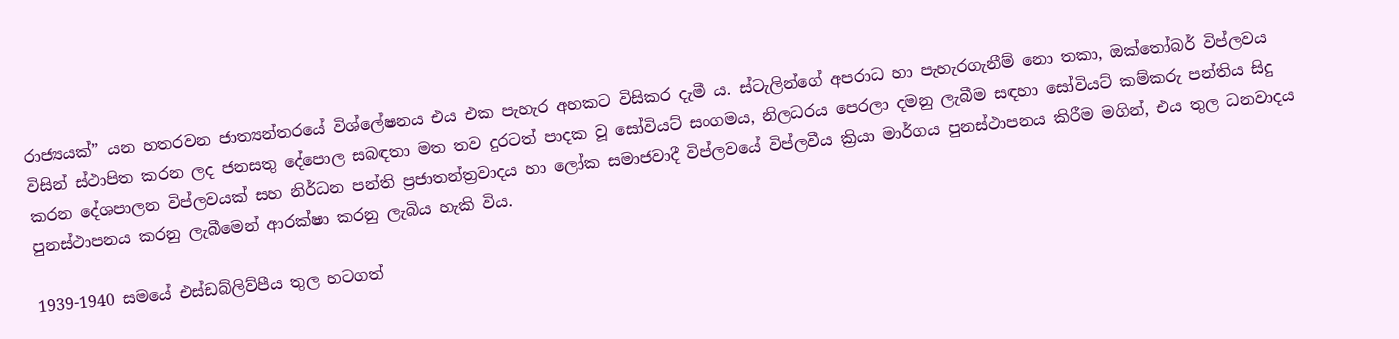රාජ්‍යයක්” යන හතරවන ජාත්‍යන්තරයේ විශ්ලේෂනය එය එක පැහැර අහකට විසිකර දැමී ය. ස්ටැලින්ගේ අපරාධ හා පැහැරගැනීම් නො තකා, ඔක්තෝබර් විප්ලවය විසින් ස්ථාපිත කරන ලද ජනසතු දේපොල සබඳතා මත තව දුරටත් පාදක වූ සෝවියට් සංගමය, නිලධරය පෙරලා දමනු ලැබීම සඳහා සෝවියට් කම්කරු පන්තිය සිදු කරන දේශපාලන විප්ලවයක් සහ නිර්ධන පන්ති ප්‍රජාතන්ත්‍රවාදය හා ලෝක සමාජවාදී විප්ලවයේ විප්ලවීය ක්‍රියා මාර්ගය පුනස්ථාපනය කිරීම මගින්, එය තුල ධනවාදය පුනස්ථාපනය කරනු ලැබීමෙන් ආරක්ෂා කරනු ලැබිය හැකි විය.

1939-1940 සමයේ එස්ඩබ්ලිව්පීය තුල හටගත්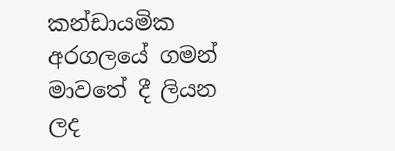කන්ඩායමික අරගලයේ ගමන් මාවතේ දී ලියන ලද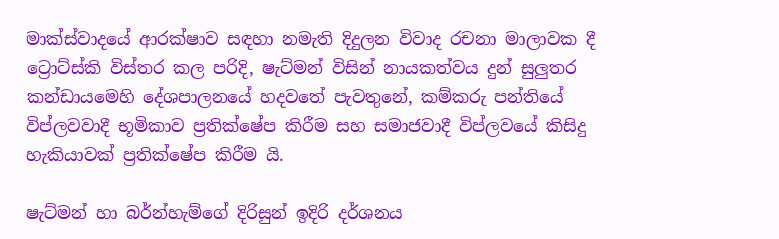මාක්ස්වාදයේ ආරක්ෂාව සඳහා නමැති දිදුලන විවාද රචනා මාලාවක දී ට්‍රොට්ස්කි විස්තර කල පරිදි, ෂැට්මන් විසින් නායකත්වය දුන් සුලුතර කන්ඩායමෙහි දේශපාලනයේ හදවතේ පැවතුනේ, කම්කරු පන්තියේ විප්ලවවාදී භූමිකාව ප්‍රතික්ෂේප කිරීම සහ සමාජවාදී විප්ලවයේ කිසිදු හැකියාවක් ප්‍රතික්ෂේප කිරීම යි.

ෂැට්මන් හා බර්න්හැම්ගේ දිරිසුන් ඉදිරි දර්ශනය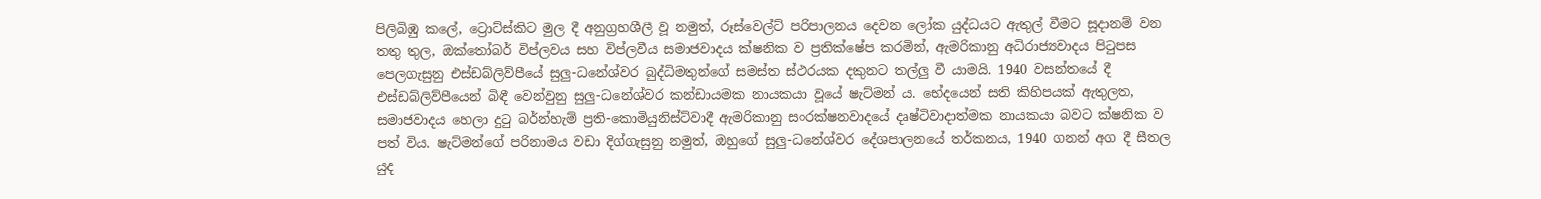පිලිබිඹු කලේ, ට්‍රොට්ස්කිට මුල දී අනුග්‍රහශීලී වූ නමුත්, රූස්වෙල්ට් පරිපාලනය දෙවන ලෝක යුද්ධයට ඇතුල් වීමට සූදානම් වන තතු තුල, ඔක්තෝබර් විප්ලවය සහ විප්ලවීය සමාජවාදය ක්ෂනික ව ප්‍රතික්ෂේප කරමින්, ඇමරිකානු අධිරාජ්‍යවාදය පිටුපස පෙලගැසුනු එස්ඩබ්ලිව්පීයේ සුලු-ධනේශ්වර බුද්ධිමතුන්ගේ සමස්ත ස්ථරයක දකුනට තල්ලු වී යාමයි. 1940 වසන්තයේ දී එස්ඩබ්ලිව්පීයෙන් බිඳී වෙන්වුනු සුලු-ධනේශ්වර කන්ඩායමක නායකයා වූයේ ෂැට්මන් ය. භේදයෙන් සති කිහිපයක් ඇතුලත, සමාජවාදය හෙලා දුටු බර්න්හැම් ප්‍රති-කොමියුනිස්ට්වාදී ඇමරිකානු සංරක්ෂනවාදයේ දෘෂ්ටිවාදාත්මක නායකයා බවට ක්ෂනික ව පත් විය. ෂැට්මන්ගේ පරිනාමය වඩා දිග්ගැසුනු නමුත්, ඔහුගේ සුලු-ධනේශ්වර දේශපාලනයේ තර්කනය, 1940 ගනන් අග දී සීතල යුද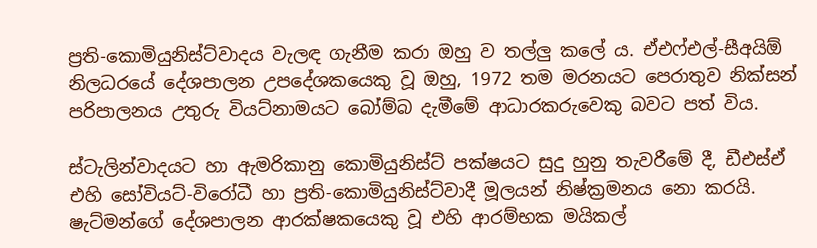ප්‍රති-කොමියුනිස්ට්වාදය වැලඳ ගැනීම කරා ඔහු ව තල්ලු කලේ ය. ඒඑෆ්එල්-සීඅයිඕ නිලධරයේ දේශපාලන උපදේශකයෙකු වූ ඔහු, 1972 තම මරනයට පෙරාතුව නික්සන් පරිපාලනය උතුරු වියට්නාමයට බෝම්බ දැමීමේ ආධාරකරුවෙකු බවට පත් විය.

ස්ටැලින්වාදයට හා ඇමරිකානු කොමියුනිස්ට් පක්ෂයට සුදු හුනු තැවරීමේ දී, ඩීඑස්ඒ එහි සෝවියට්-විරෝධී හා ප්‍රති-කොමියුනිස්ට්වාදී මූලයන් නිෂ්ක්‍රමනය නො කරයි. ෂැට්මන්ගේ දේශපාලන ආරක්ෂකයෙකු වූ එහි ආරම්භක මයිකල්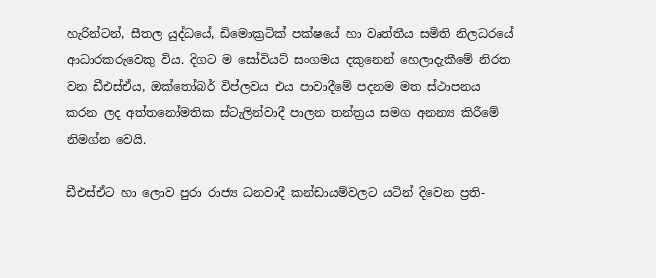හැරින්ටන්, සීතල යුද්ධයේ, ඩිමොක්‍රටික් පක්ෂයේ හා වෘත්තීය සමිති නිලධරයේ ආධාරකරුවෙකු විය. දිගට ම සෝවියට් සංගමය දකුනෙන් හෙලාදැකීමේ නිරත වන ඩීඑස්ඒය, ඔක්තෝබර් විප්ලවය එය පාවාදීමේ පදනම මත ස්ථාපනය කරන ලද අත්තනෝමතික ස්ටැලින්වාදී පාලන තන්ත්‍රය සමග අනන්‍ය කිරීමේ නිමග්න වෙයි.

ඩීඑස්ඒට හා ලොව පුරා රාජ්‍ය ධනවාදී කන්ඩායම්වලට යටින් දිවෙන ප්‍රති-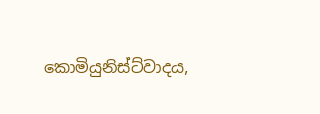කොමියුනිස්ට්වාදය,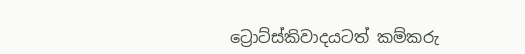ට්‍රොට්ස්කිවාදයටත් කම්කරු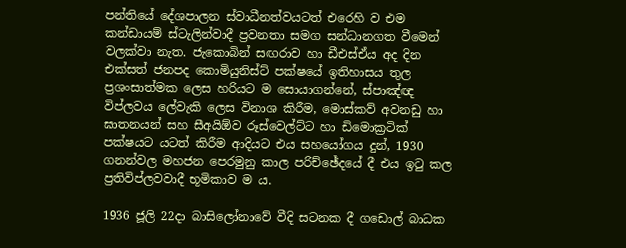පන්තියේ දේශපාලන ස්වාධීනත්වයටත් එරෙහි ව එම කන්ඩායම් ස්ටැලින්වාදී ප්‍රවනතා සමග සන්ධානගත වීමෙන් වලක්වා නැත. ජැකොබින් සඟරාව හා ඩීඑස්ඒය අද දින එක්සත් ජනපද කොමියුනිස්ට් පක්ෂයේ ඉතිහාසය තුල ප්‍රශංසාත්මක ලෙස හරියට ම සොයාගන්නේ, ස්පාඤ්ඥ විප්ලවය ලේවැකි ලෙස විනාශ කිරීම, මොස්කව් අවනඩු හා ඝාතනයන් සහ සීඅයිඕව රූස්වෙල්ට්ට හා ඩිමොක්‍රටික් පක්ෂයට යටත් කිරීම ආදියට එය සහයෝගය දුන්, 1930 ගනන්වල මහජන පෙරමුනු කාල පරිච්ඡේදයේ දී එය ඉටු කල ප්‍රතිවිප්ලවවාදී භූමිකාව ම ය.

1936 ජූලි 22දා බාසිලෝනාවේ වීදි සටනක දී ගඩොල් බාධක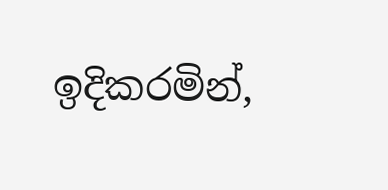ඉදිකරමින්,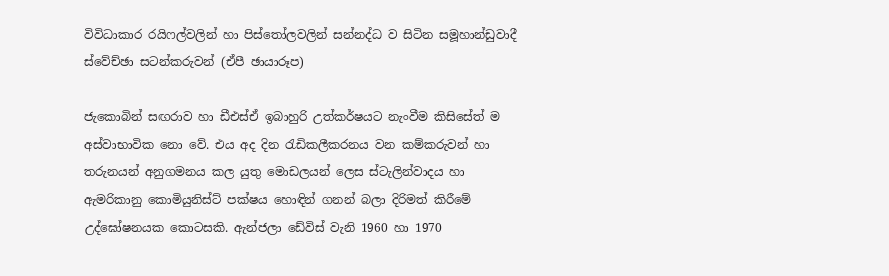විවිධාකාර රයිෆල්වලින් හා පිස්තෝලවලින් සන්නද්ධ ව සිටින සමූහාන්ඩුවාදී ස්වේච්ඡා සටන්කරුවන් (ඒපී ඡායාරූප)

ජැකොබින් සඟරාව හා ඩීඑස්ඒ ඉබාහුරි උත්කර්ෂයට නැංවීම කිසිසේත් ම අස්වාභාවික නො වේ. එය අද දින රැඩිකලීකරනය වන කම්කරුවන් හා තරුනයන් අනුගමනය කල යුතු මොඩලයන් ලෙස ස්ටැලින්වාදය හා ඇමරිකානු කොමියුනිස්ට් පක්ෂය හොඳින් ගනන් බලා දිරිමත් කිරීමේ උද්ඝෝෂනයක කොටසකි. ඇන්ජලා ඩේවිස් වැනි 1960 හා 1970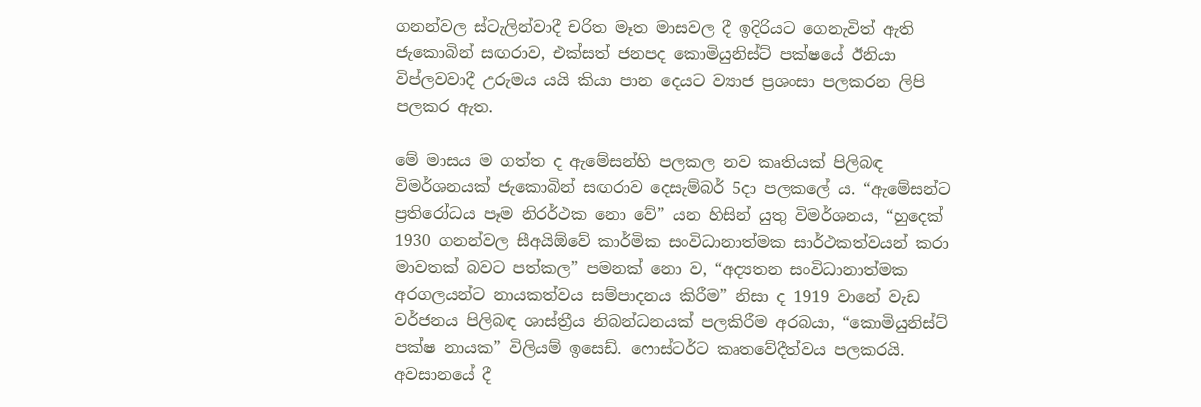ගනන්වල ස්ටැලින්වාදී චරිත මෑත මාසවල දී ඉදිරියට ගෙනැවිත් ඇති ජැකොබින් සඟරාව, එක්සත් ජනපද කොමියුනිස්ට් පක්ෂයේ ඊනියා විප්ලවවාදී උරුමය යයි කියා පාන දෙයට ව්‍යාජ ප්‍රශංසා පලකරන ලිපි පලකර ඇත.

මේ මාසය ම ගත්ත ද ඇමේසන්හි පලකල නව කෘතියක් පිලිබඳ විමර්ශනයක් ජැකොබින් සඟරාව දෙසැම්බර් 5දා පලකලේ ය. “ඇමේසන්ට ප්‍රතිරෝධය පෑම නිරර්ථක නො වේ” යන හිසින් යුතු විමර්ශනය, “හුදෙක් 1930 ගනන්වල සීඅයිඕවේ කාර්මික සංවිධානාත්මක සාර්ථකත්වයන් කරා මාවතක් බවට පත්කල” පමනක් නො ව, “අද්‍යතන සංවිධානාත්මක අරගලයන්ට නායකත්වය සම්පාදනය කිරීම” නිසා ද 1919 වානේ වැඩ වර්ජනය පිලිබඳ ශාස්ත්‍රීය නිබන්ධනයක් පලකිරීම අරබයා, “කොමියුනිස්ට් පක්ෂ නායක” විලියම් ඉසෙඩ්. ෆොස්ටර්ට කෘතවේදීත්වය පලකරයි. අවසානයේ දී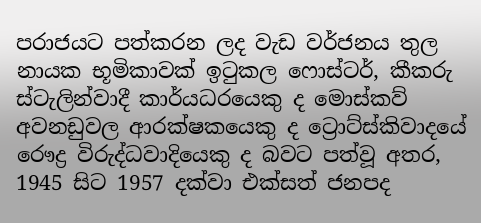පරාජයට පත්කරන ලද වැඩ වර්ජනය තුල නායක භූමිකාවක් ඉටුකල ෆොස්ටර්, කීකරු ස්ටැලින්වාදී කාර්යධරයෙකු ද මොස්කව් අවනඩුවල ආරක්ෂකයෙකු ද ට්‍රොට්ස්කිවාදයේ රෞද්‍ර විරුද්ධවාදියෙකු ද බවට පත්වූ අතර, 1945 සිට 1957 දක්වා එක්සත් ජනපද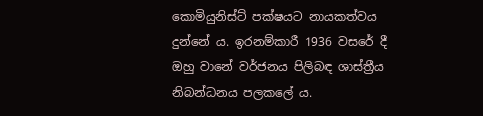කොමියුනිස්ට් පක්ෂයට නායකත්වය දුන්නේ ය. ඉරනම්කාරී 1936 වසරේ දී ඔහු වානේ වර්ජනය පිලිබඳ ශාස්ත්‍රීය නිබන්ධනය පලකලේ ය.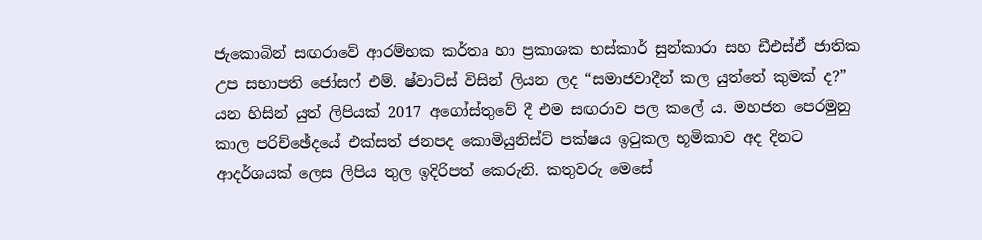ජැකොබින් සඟරාවේ ආරම්භක කර්තෘ හා ප්‍රකාශක භස්කාර් සුන්කාරා සහ ඩීඑස්ඒ ජාතික උප සභාපති ජෝසෆ් එම්. ෂ්වාට්ස් විසින් ලියන ලද “සමාජවාදීන් කල යුත්තේ කුමක් ද?” යන හිසින් යුත් ලිපියක් 2017 අගෝස්තුවේ දී එම සඟරාව පල කලේ ය. මහජන පෙරමුනු කාල පරිච්ඡේදයේ එක්සත් ජනපද කොමියුනිස්ට් පක්ෂය ඉටුකල භූමිකාව අද දිනට ආදර්ශයක් ලෙස ලිපිය තුල ඉදිරිපත් කෙරුනි. කතුවරු මෙසේ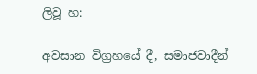ලිවූ හ:

අවසාන විග්‍රහයේ දී, සමාජවාදීන්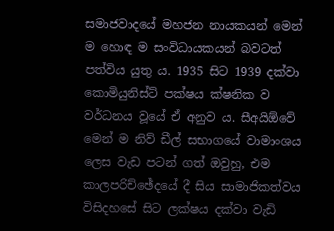සමාජවාදයේ මහජන නායකයන් මෙන් ම හොඳ ම සංවිධායකයන් බවටත් පත්විය යුතු ය. 1935 සිට 1939 දක්වා කොමියුනිස්ට් පක්ෂය ක්ෂනික ව වර්ධනය වූයේ ඒ අනුව ය. සීඅයිඕවේ මෙන් ම නිව් ඩීල් සභාගයේ වාමාංශය ලෙස වැඩ පටන් ගත් ඔවුහු, එම කාලපරිච්ඡේදයේ දී සිය සාමාජිකත්වය විසිදහසේ සිට ලක්ෂය දක්වා වැඩි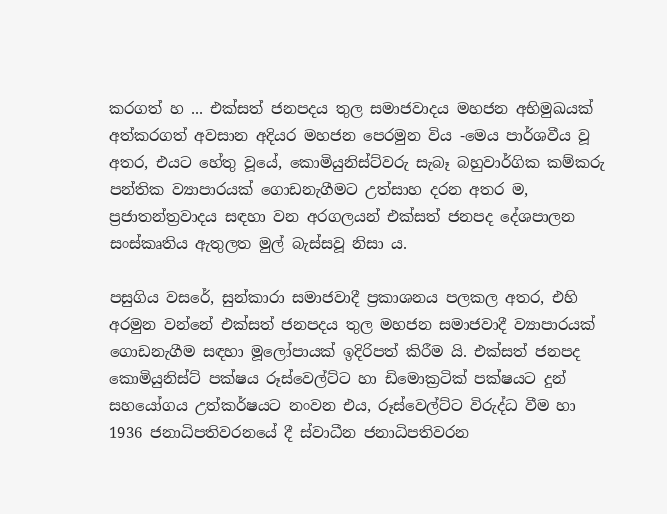කරගත් හ ... එක්සත් ජනපදය තුල සමාජවාදය මහජන අභිමුඛයක් අත්කරගත් අවසාන අදියර මහජන පෙරමුන විය -මෙය පාර්ශවීය වූ අතර, එයට හේතු වූයේ, කොමියුනිස්ට්වරු සැබෑ බහුවාර්ගික කම්කරු පන්තික ව්‍යාපාරයක් ගොඩනැගීමට උත්සාහ දරන අතර ම, ප්‍රජාතන්ත්‍රවාදය සඳහා වන අරගලයන් එක්සත් ජනපද දේශපාලන සංස්කෘතිය ඇතුලත මුල් බැස්සවූ නිසා ය.

පසුගිය වසරේ, සුන්කාරා සමාජවාදී ප්‍රකාශනය පලකල අතර, එහි අරමුන වන්නේ එක්සත් ජනපදය තුල මහජන සමාජවාදී ව්‍යාපාරයක් ගොඩනැගීම සඳහා මූලෝපායක් ඉදිරිපත් කිරීම යි. එක්සත් ජනපද කොමියුනිස්ට් පක්ෂය රූස්වෙල්ට්ට හා ඩිමොක්‍රටික් පක්ෂයට දුන් සහයෝගය උත්කර්ෂයට නංවන එය, රූස්වෙල්ට්ට විරුද්ධ වීම හා 1936 ජනාධිපතිවරනයේ දී ස්වාධීන ජනාධිපතිවරන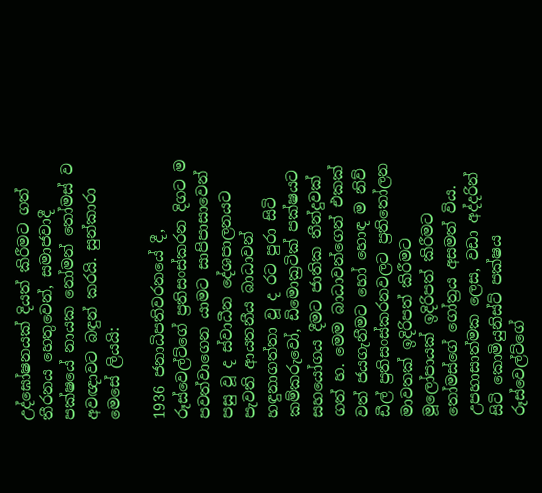උද්ඝෝෂනයක් දියත් කිරීමට ගත් තීරනය හෙතුවෙන්, සමාජවාදී පක්ෂයේ නායක නෝමන් තෝමස් ව අවඥාවට බඳුන් කරයි. සුන්කාරා මෙසේ ලියයි:

1936 ජනාධිපතිවරනයේ දී, රූස්වෙල්ට්ගේ ප්‍රතිසංස්කරන දිගට ම පවත්වාගෙන යාමට සාපිපාසාවෙන් පසු වූ ද ස්වාධීන දේශපාලනයට පැවති ආයතනීය බාධාවන් හඳුනාගත්තා වූ ද රට පුරා සිටි කම්කරුවෝ, ඩිමොක්‍රටික් පක්ෂයට සහයෝගය දීමට ජාතික තීන්දුවක් ගත් හ. මෙම බාධාවන්ගෙන් එකක් වත් ජයගැනීමට හෝ හොඳ ම නිව් ඩීල් ප්‍රතිසංස්කරනවලට ප්‍රතිතෝලන මාවතක් ඉදිරිපත් කිරීමට මූලෝපායක් ඉදිරිපත් කිරීමට තෝමස්ගේ ගෝත්‍රය අසමත් විය. උපහාසාත්මක ලෙස, වඩා අද්දරින් සිටි කොමියුනිස්ට් පක්ෂය රූස්වෙල්ට්ගේ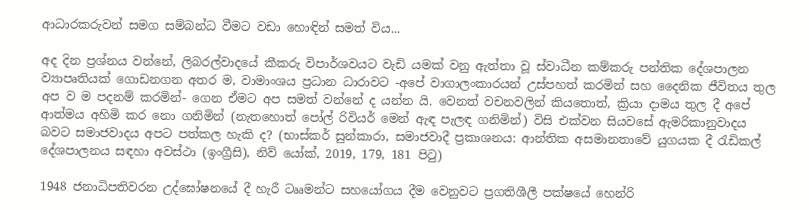ආධාරකරුවන් සමග සම්බන්ධ වීමට වඩා හොඳින් සමත් විය...

අද දින ප්‍රශ්නය වන්නේ, ලිබරල්වාදයේ කීකරු විපාර්ශවයට වැඩි යමක් වනු ඇත්තා වූ ස්වාධීන කම්කරු පන්තික දේශපාලන ව්‍යාපෘතියක් ගොඩනගන අතර ම, වාමාංශය ප්‍රධාන ධාරාවට -අපේ වාගාලංකාරයන් උස්පහත් කරමින් සහ දෛනික ජීවිතය තුල අප ව ම පදනම් කරමින්- ගෙන ඒමට අප සමත් වන්නේ ද යන්න යි. වෙනත් වචනවලින් කියතොත්, ක්‍රියා දාමය තුල දී අපේ ආත්මය අහිමි කර නො ගනිමින් (නැතහොත් පෝල් රිවියර් මෙන් ඇඳ පැලඳ ගනිමින්) විසි එක්වන සියවසේ ඇමරිකානුවාදය බවට සමාජවාදය අපට පත්කල හැකි ද? (භාස්කර් සුන්කාරා, සමාජවාදී ප්‍රකාශනය: ආන්තික අසමානතාවේ යුගයක දී රැඩිකල් දේශපාලනය සඳහා අවස්ථා (ඉංග්‍රීසි), නිව් යෝක්, 2019, 179, 181 පිටු)

1948 ජනාධිපතිවරන උද්ඝෝෂනයේ දී හැරී ටෲමන්ට සහයෝගය දීම වෙනුවට ප්‍රගතිශීලී පක්ෂයේ හෙන්රි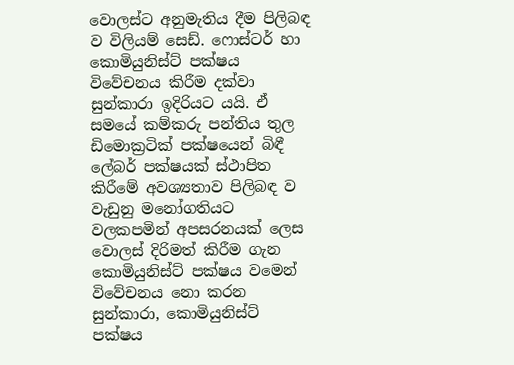වොලස්ට අනුමැතිය දීම පිලිබඳ ව විලියම් සෙඩ්. ෆොස්ටර් හා කොමියුනිස්ට් පක්ෂය විවේචනය කිරීම දක්වා සුන්කාරා ඉදිරියට යයි. ඒ සමයේ කම්කරු පන්තිය තුල ඩිමොක්‍රටික් පක්ෂයෙන් බිඳී ලේබර් පක්ෂයක් ස්ථාපිත කිරීමේ අවශ්‍යතාව පිලිබඳ ව වැඩුනු මනෝගතියට වලකපමින් අපසරනයක් ලෙස වොලස් දිරිමත් කිරීම ගැන කොමියුනිස්ට් පක්ෂය වමෙන් විවේචනය නො කරන සුන්කාරා, කොමියුනිස්ට් පක්ෂය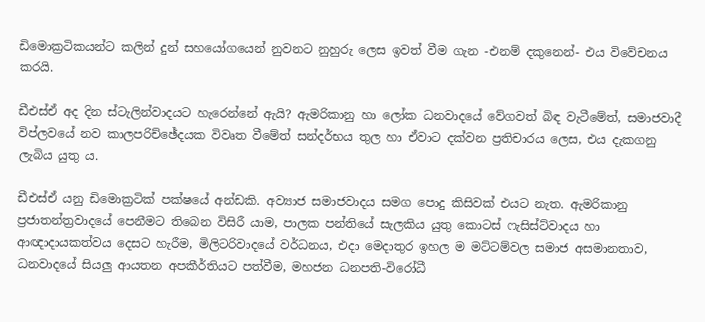ඩිමොක්‍රටිකයන්ට කලින් දුන් සහයෝගයෙන් නුවනට නුහුරු ලෙස ඉවත් වීම ගැන -එනම් දකුනෙන්- එය විවේචනය කරයි.

ඩීඑස්ඒ අද දින ස්ටැලින්වාදයට හැරෙන්නේ ඇයි? ඇමරිකානු හා ලෝක ධනවාදයේ වේගවත් බිඳ වැටීමේත්, සමාජවාදී විප්ලවයේ නව කාලපරිච්ඡේදයක විවෘත වීමේත් සන්දර්භය තුල හා ඒවාට දක්වන ප්‍රතිචාරය ලෙස, එය දැකගනු ලැබිය යුතු ය.

ඩීඑස්ඒ යනු ඩිමොක්‍රටික් පක්ෂයේ අන්ඩකි. අව්‍යාජ සමාජවාදය සමග පොදු කිසිවක් එයට නැත. ඇමරිකානු ප්‍රජාතන්ත්‍රවාදයේ පෙනීමට තිබෙන විසිරී යාම, පාලක පන්තියේ සැලකිය යුතු කොටස් ෆැසිස්ට්වාදය හා ආඥාදායකත්වය දෙසට හැරීම, මිලිටරිවාදයේ වර්ධනය, එදා මෙදාතුර ඉහල ම මට්ටම්වල සමාජ අසමානතාව, ධනවාදයේ සියලු ආයතන අපකීර්තියට පත්වීම, මහජන ධනපති-විරෝධී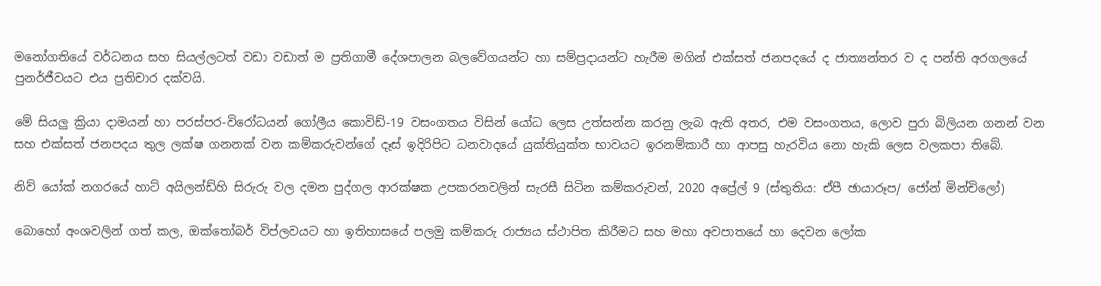මනෝගතියේ වර්ධනය සහ සියල්ලටත් වඩා වඩාත් ම ප්‍රතිගාමී දේශපාලන බලවේගයන්ට හා සම්ප්‍රදායන්ට හැරීම මගින් එක්සත් ජනපදයේ ද ජාත්‍යන්තර ව ද පන්ති අරගලයේ පුනර්ජීවයට එය ප්‍රතිචාර දක්වයි.

මේ සියලු ක්‍රියා දාමයන් හා පරස්පර-විරෝධයන් ගෝලීය කොවිඩ්-19 වසංගතය විසින් යෝධ ලෙස උත්සන්න කරනු ලැබ ඇති අතර, එම වසංගතය, ලොව පුරා බිලියන ගනන් වන සහ එක්සත් ජනපදය තුල ලක්ෂ ගනනක් වන කම්කරුවන්ගේ දෑස් ඉදිරිපිට ධනවාදයේ යුක්තියුක්ත භාවයට ඉරනම්කාරී හා ආපසු හැරවිය නො හැකි ලෙස වලකපා තිබේ.

නිව් යෝක් නගරයේ හාට් අයිලන්ඩ්හි සිරුරු වල දමන පුද්ගල ආරක්ෂක උපකරනවලින් සැරසී සිටින කම්කරුවන්, 2020 අප්‍රේල් 9 (ස්තුතිය: ඒපී ඡායාරූප/ ජෝන් මින්චිලෝ)

බොහෝ අංශවලින් ගත් කල, ඔක්තෝබර් විප්ලවයට හා ඉතිහාසයේ පලමු කම්කරු රාජ්‍යය ස්ථාපිත කිරීමට සහ මහා අවපාතයේ හා දෙවන ලෝක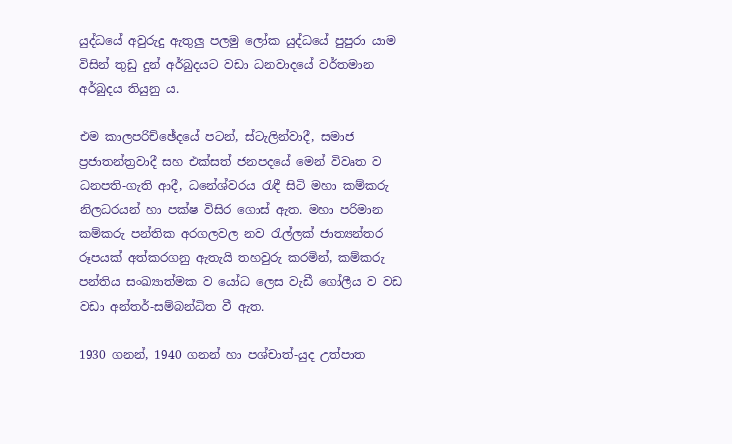යුද්ධයේ අවුරුදු ඇතුලු පලමු ලෝක යුද්ධයේ පුපුරා යාම විසින් තුඩු දුන් අර්බුදයට වඩා ධනවාදයේ වර්තමාන අර්බුදය තියුනු ය.

එම කාලපරිච්ඡේදයේ පටන්, ස්ටැලින්වාදී, සමාජ ප්‍රජාතන්ත්‍රවාදී සහ එක්සත් ජනපදයේ මෙන් විවෘත ව ධනපති-ගැති ආදී, ධනේශ්වරය රැඳී සිටි මහා කම්කරු නිලධරයන් හා පක්ෂ විසිර ගොස් ඇත. මහා පරිමාන කම්කරු පන්තික අරගලවල නව රැල්ලක් ජාත්‍යන්තර රූපයක් අත්කරගනු ඇතැයි තහවුරු කරමින්, කම්කරු පන්තිය සංඛ්‍යාත්මක ව යෝධ ලෙස වැඩී ගෝලීය ව වඩ වඩා අන්තර්-සම්බන්ධිත වී ඇත.

1930 ගනන්, 1940 ගනන් හා පශ්චාත්-යුද උත්පාත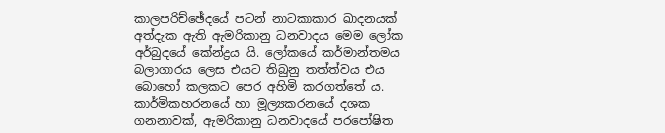කාලපරිච්ඡේදයේ පටන් නාටකාකාර ඛාදනයක් අත්දැක ඇති ඇමරිකානු ධනවාදය මෙම ලෝක අර්බුදයේ කේන්ද්‍රය යි. ලෝකයේ කර්මාන්තමය බලාගාරය ලෙස එයට තිබුනු තත්ත්වය එය බොහෝ කලකට පෙර අහිමි කරගත්තේ ය. කාර්මිකහරනයේ හා මූල්‍යකරනයේ දශක ගනනාවක්, ඇමරිකානු ධනවාදයේ පරපෝෂිත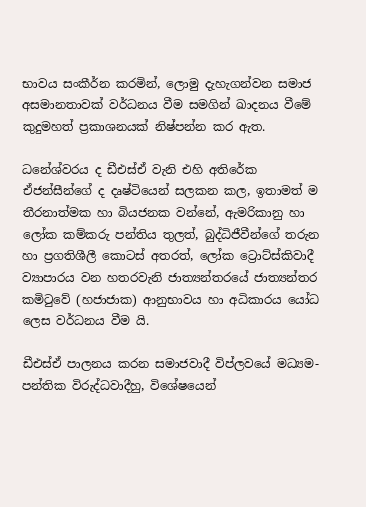භාවය සංකීර්න කරමින්, ලොමු දැහැගන්වන සමාජ අසමානතාවක් වර්ධනය වීම සමගින් ඛාදනය වීමේ කුදුමහත් ප්‍රකාශනයක් නිෂ්පන්න කර ඇත.

ධනේශ්වරය ද ඩීඑස්ඒ වැනි එහි අතිරේක ඒජන්සීන්ගේ ද දෘෂ්ටියෙන් සලකන කල, ඉතාමත් ම තීරනාත්මක හා බියජනක වන්නේ, ඇමරිකානු හා ලෝක කම්කරු පන්තිය තුලත්, බුද්ධිජීවීන්ගේ තරුන හා ප්‍රගතිශීලී කොටස් අතරත්, ලෝක ට්‍රොට්ස්කිවාදී ව්‍යාපාරය වන හතරවැනි ජාත්‍යන්තරයේ ජාත්‍යන්තර කමිටුවේ (හජාජාක) ආනුභාවය හා අධිකාරය යෝධ ලෙස වර්ධනය වීම යි.

ඩීඑස්ඒ පාලනය කරන සමාජවාදී විප්ලවයේ මධ්‍යම-පන්තික විරුද්ධවාදීහු, විශේෂයෙන්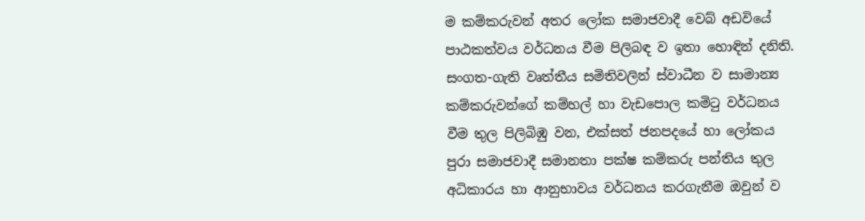ම කම්කරුවන් අතර ලෝක සමාජවාදී වෙබ් අඩවියේ පාඨකත්වය වර්ධනය වීම පිලිබඳ ව ඉතා හොඳින් දනිති. සංගත-ගැති වෘත්තීය සමිතිවලින් ස්වාධීන ව සාමාන්‍ය කම්කරුවන්ගේ කම්හල් හා වැඩපොල කමිටු වර්ධනය වීම තුල පිලිබිඹු වන, එක්සත් ජනපදයේ හා ලෝකය පුරා සමාජවාදී සමානතා පක්ෂ කම්කරු පන්තිය තුල අධිකාරය හා ආනුභාවය වර්ධනය කරගැනීම ඔවුන් ව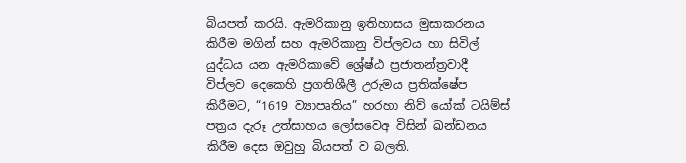බියපත් කරයි. ඇමරිකානු ඉතිහාසය මුසාකරනය කිරීම මගින් සහ ඇමරිකානු විප්ලවය හා සිවිල් යුද්ධය යන ඇමරිකාවේ ශ්‍රේෂ්ඨ ප්‍රජාතන්ත්‍රවාදී විප්ලව දෙකෙහි ප්‍රගතිශීලී උරුමය ප්‍රතික්ෂේප කිරීමට, “1619 ව්‍යාපෘතිය” හරහා නිව් යෝක් ටයිම්ස් පත්‍රය දැරූ උත්සාහය ලෝසවෙඅ විසින් ඛන්ඩනය කිරීම දෙස ඔවුහු බියපත් ව බලති.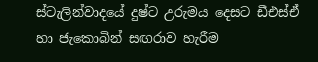ස්ටැලින්වාදයේ දුෂ්ට උරුමය දෙසට ඩීඑස්ඒ හා ජැකොබින් සඟරාව හැරීම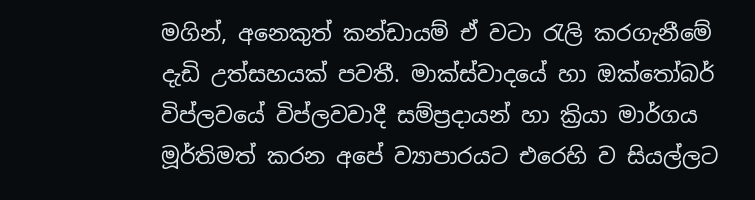මගින්, අනෙකුත් කන්ඩායම් ඒ වටා රැලි කරගැනීමේ දැඩි උත්සහයක් පවතී. මාක්ස්වාදයේ හා ඔක්තෝබර් විප්ලවයේ විප්ලවවාදී සම්ප්‍රදායන් හා ක්‍රියා මාර්ගය මූර්තිමත් කරන අපේ ව්‍යාපාරයට එරෙහි ව සියල්ලට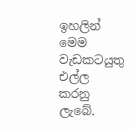ඉහලින් මෙම වැඩකටයුතු එල්ල කරනු ලැබේ.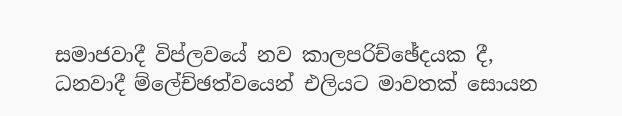සමාජවාදී විප්ලවයේ නව කාලපරිච්ඡේදයක දී, ධනවාදී ම්ලේච්ඡත්වයෙන් එලියට මාවතක් සොයන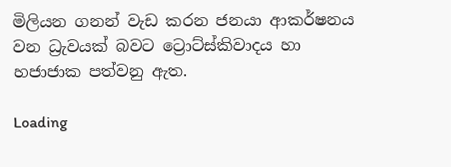මිලියන ගනන් වැඩ කරන ජනයා ආකර්ෂනය වන ධ්‍රැවයක් බවට ට්‍රොට්ස්කිවාදය හා හජාජාක පත්වනු ඇත.

Loading